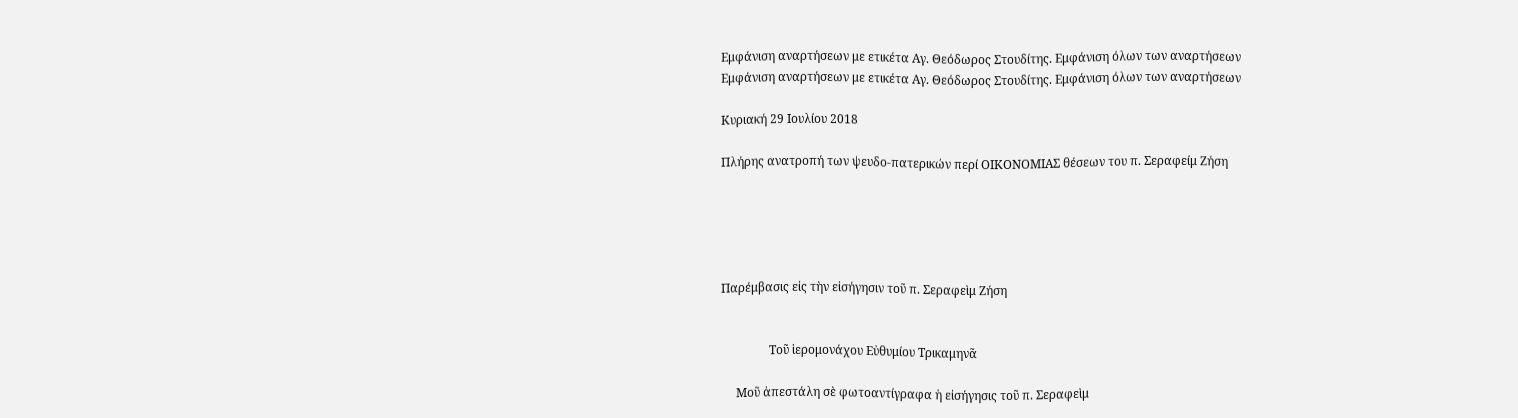Εμφάνιση αναρτήσεων με ετικέτα Αγ. Θεόδωρος Στουδίτης. Εμφάνιση όλων των αναρτήσεων
Εμφάνιση αναρτήσεων με ετικέτα Αγ. Θεόδωρος Στουδίτης. Εμφάνιση όλων των αναρτήσεων

Κυριακή 29 Ιουλίου 2018

Πλήρης ανατροπή των ψευδο-πατερικών περί ΟΙΚΟΝΟΜΙΑΣ θέσεων του π. Σεραφείμ Ζήση





Παρέμβασις εἰς τὴν εἰσήγησιν τοῦ π. Σεραφεὶμ Ζήση


                Τοῦ ἱερομονάχου Εὐθυμίου Τρικαμηνᾶ

     Μοῦ ἀπεστάλη σὲ φωτοαντίγραφα ἡ εἰσήγησις τοῦ π. Σεραφεὶμ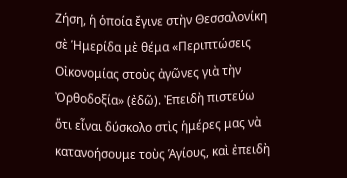Ζήση, ἡ ὁποία ἔγινε στὴν Θεσσαλονίκη σὲ Ἡμερίδα μὲ θέμα «Περιπτώσεις Οἰκονομίας στοὺς ἀγῶνες γιὰ τὴν Ὀρθοδοξία» (ἐδῶ). Ἐπειδὴ πιστεύω ὅτι εἶναι δύσκολο στὶς ἡμέρες μας νὰ κατανοήσουμε τοὺς Ἁγίους, καὶ ἐπειδὴ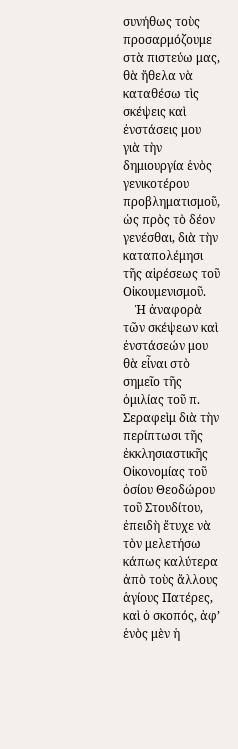συνήθως τοὺς προσαρμόζουμε στὰ πιστεύω μας, θὰ ἤθελα νὰ καταθέσω τὶς σκέψεις καὶ ἐνστάσεις μου γιὰ τὴν δημιουργία ἑνὸς γενικοτέρου προβληματισμοῦ, ὡς πρὸς τὸ δέον γενέσθαι, διὰ τὴν καταπολέμησι τῆς αἱρέσεως τοῦ Οἰκουμενισμοῦ.
    Ἡ ἀναφορὰ τῶν σκέψεων καὶ ἐνστάσεών μου θὰ εἶναι στὸ σημεῖο τῆς ὁμιλίας τοῦ π. Σεραφεὶμ διὰ τὴν περίπτωσι τῆς ἐκκλησιαστικῆς Οἰκονομίας τοῦ ὁσίου Θεοδώρου τοῦ Στουδίτου, ἐπειδὴ ἔτυχε νὰ τὸν μελετήσω κάπως καλύτερα ἀπὸ τοὺς ἄλλους ἁγίους Πατέρες, καὶ ὁ σκοπός, ἀφ’ ἑνὸς μὲν ἡ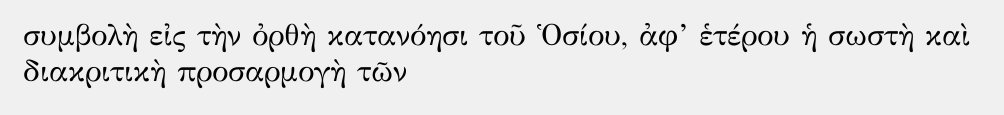συμβολὴ εἰς τὴν ὀρθὴ κατανόησι τοῦ Ὁσίου, ἀφ’ ἑτέρου ἡ σωστὴ καὶ διακριτικὴ προσαρμογὴ τῶν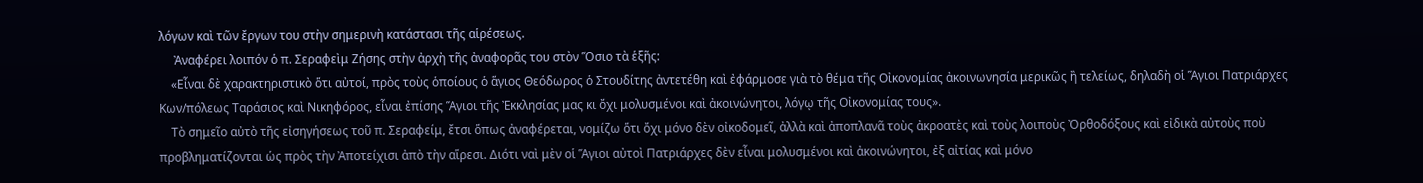λόγων καὶ τῶν ἔργων του στὴν σημερινὴ κατάστασι τῆς αἱρέσεως.
     Ἀναφέρει λοιπόν ὁ π. Σεραφεὶμ Ζήσης στὴν ἀρχὴ τῆς ἀναφορᾶς του στὸν Ὅσιο τὰ ἑξῆς:
    «Εἶναι δὲ χαρακτηριστικὸ ὅτι αὐτοί, πρὸς τοὺς ὁποίους ὁ ἅγιος Θεόδωρος ὁ Στουδίτης ἀντετέθη καὶ ἐφάρμοσε γιὰ τὸ θέμα τῆς Οἰκονομίας ἀκοινωνησία μερικῶς ἢ τελείως, δηλαδὴ οἱ Ἅγιοι Πατριάρχες Κων/πόλεως Ταράσιος καὶ Νικηφόρος, εἶναι ἐπίσης Ἅγιοι τῆς Ἐκκλησίας μας κι ὄχι μολυσμένοι καὶ ἀκοινώνητοι, λόγῳ τῆς Οἰκονομίας τους».
    Τὸ σημεῖο αὐτὸ τῆς εἰσηγήσεως τοῦ π. Σεραφείμ, ἔτσι ὅπως ἀναφέρεται, νομίζω ὅτι ὄχι μόνο δὲν οἰκοδομεῖ, ἀλλὰ καὶ ἀποπλανᾶ τοὺς ἀκροατὲς καὶ τοὺς λοιποὺς Ὀρθοδόξους καὶ εἰδικὰ αὐτοὺς ποὺ προβληματίζονται ὡς πρὸς τὴν Ἀποτείχισι ἀπὸ τὴν αἵρεσι. Διότι ναὶ μὲν οἱ Ἅγιοι αὐτοὶ Πατριάρχες δὲν εἶναι μολυσμένοι καὶ ἀκοινώνητοι, ἐξ αἰτίας καὶ μόνο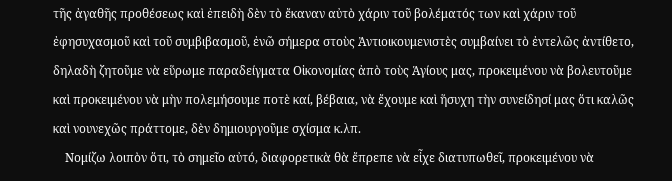τῆς ἀγαθῆς προθέσεως καὶ ἐπειδὴ δὲν τὸ ἔκαναν αὐτὸ χάριν τοῦ βολέματός των καὶ χάριν τοῦ ἐφησυχασμοῦ καὶ τοῦ συμβιβασμοῦ, ἐνῶ σήμερα στοὺς Ἀντιοικουμενιστὲς συμβαίνει τὸ ἐντελῶς ἀντίθετο, δηλαδὴ ζητοῦμε νὰ εὕρωμε παραδείγματα Οἰκονομίας ἀπὸ τοὺς Ἁγίους μας, προκειμένου νὰ βολευτοῦμε καὶ προκειμένου νὰ μὴν πολεμήσουμε ποτὲ καί, βέβαια, νὰ ἔχουμε καὶ ἥσυχη τὴν συνείδησί μας ὅτι καλῶς καὶ νουνεχῶς πράττομε, δὲν δημιουργοῦμε σχίσμα κ.λπ.
    Νομίζω λοιπὸν ὅτι, τὸ σημεῖο αὐτό, διαφορετικὰ θὰ ἔπρεπε νὰ εἶχε διατυπωθεῖ, προκειμένου νὰ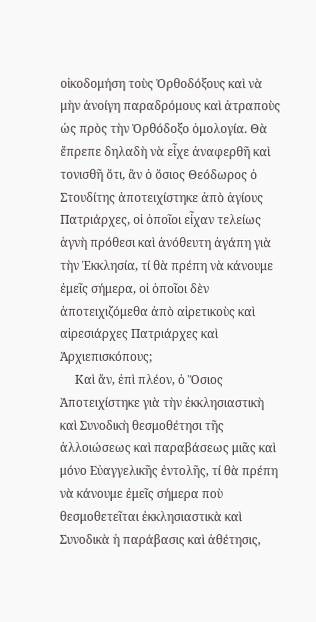οἰκοδομήση τοὺς Ὀρθοδόξους καὶ νὰ μὴν ἀνοίγη παραδρόμους καὶ ἀτραποὺς ὡς πρὸς τὴν Ὀρθόδοξο ὁμολογία. Θὰ ἔπρεπε δηλαδὴ νὰ εἶχε ἀναφερθῆ καὶ τονισθῆ ὅτι, ἂν ὁ ὅσιος Θεόδωρος ὁ Στουδίτης ἀποτειχίστηκε ἀπὸ ἁγίους Πατριάρχες, οἱ ὁποῖοι εἶχαν τελείως ἁγνὴ πρόθεσι καὶ ἀνόθευτη ἀγάπη γιὰ τὴν Ἐκκλησία, τί θὰ πρέπη νὰ κάνουμε ἐμεῖς σήμερα, οἱ ὁποῖοι δὲν ἀποτειχιζόμεθα ἀπὸ αἱρετικοὺς καὶ αἱρεσιάρχες Πατριάρχες καὶ Ἀρχιεπισκόπους;
     Καὶ ἄν, ἐπὶ πλέον, ὁ Ὅσιος Ἀποτειχίστηκε γιὰ τὴν ἐκκλησιαστικὴ καὶ Συνοδικὴ θεσμοθέτησι τῆς ἀλλοιώσεως καὶ παραβάσεως μιᾶς καὶ μόνο Εὐαγγελικῆς ἐντολῆς, τί θὰ πρέπη νὰ κάνουμε ἐμεῖς σήμερα ποὺ θεσμοθετεῖται ἐκκλησιαστικὰ καὶ Συνοδικὰ ἡ παράβασις καὶ ἀθέτησις,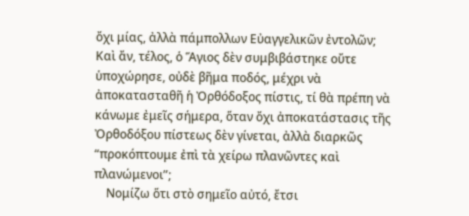ὄχι μίας, ἀλλὰ πάμπολλων Εὐαγγελικῶν ἐντολῶν; Καὶ ἄν, τέλος, ὁ Ἅγιος δὲν συμβιβάστηκε οὔτε ὑποχώρησε, οὐδὲ βῆμα ποδός, μέχρι νὰ ἀποκατασταθῆ ἡ Ὀρθόδοξος πίστις, τί θὰ πρέπη νὰ κάνωμε ἐμεῖς σήμερα, ὅταν ὄχι ἀποκατάστασις τῆς Ὀρθοδόξου πίστεως δὲν γίνεται, ἀλλὰ διαρκῶς “προκόπτουμε ἐπὶ τὰ χείρω πλανῶντες καὶ πλανώμενοι”;
    Νομίζω ὅτι στὸ σημεῖο αὐτό, ἔτσι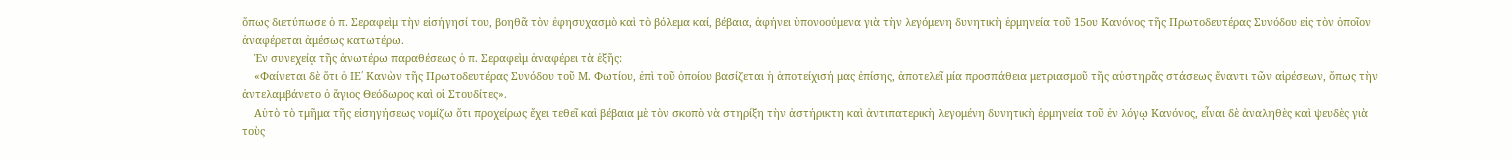ὅπως διετύπωσε ὁ π. Σεραφεὶμ τὴν εἰσήγησί του, βοηθᾶ τὸν ἐφησυχασμὸ καὶ τὸ βόλεμα καί, βέβαια, ἀφήνει ὑπονοούμενα γιὰ τὴν λεγόμενη δυνητικὴ ἑρμηνεία τοῦ 15ου Κανόνος τῆς Πρωτοδευτέρας Συνόδου εἰς τὸν ὁποῖον ἀναφέρεται ἀμέσως κατωτέρω.
    Ἐν συνεχείᾳ τῆς ἀνωτέρω παραθέσεως ὁ π. Σεραφεὶμ ἀναφέρει τὰ ἑξῆς:
    «Φαίνεται δὲ ὅτι ὁ ΙΕ΄ Κανὼν τῆς Πρωτοδευτέρας Συνόδου τοῦ Μ. Φωτίου, ἐπὶ τοῦ ὁποίου βασίζεται ἡ ἀποτείχισή μας ἐπίσης, ἀποτελεῖ μία προσπάθεια μετριασμοῦ τῆς αὐστηρᾶς στάσεως ἔναντι τῶν αἱρέσεων, ὅπως τὴν ἀντελαμβάνετο ὁ ἅγιος Θεόδωρος καὶ οἱ Στουδίτες».
    Αὐτὸ τὸ τμῆμα τῆς εἰσηγήσεως νομίζω ὅτι προχείρως ἔχει τεθεῖ καὶ βέβαια μὲ τὸν σκοπὸ νὰ στηρίξη τὴν ἀστήρικτη καὶ ἀντιπατερικὴ λεγομένη δυνητικὴ ἑρμηνεία τοῦ ἐν λόγῳ Κανόνος, εἶναι δὲ ἀναληθὲς καὶ ψευδὲς γιὰ τοὺς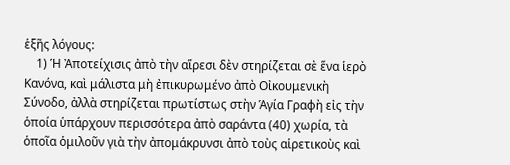ἑξῆς λόγους:
    1) Ἡ Ἀποτείχισις ἀπὸ τὴν αἵρεσι δὲν στηρίζεται σὲ ἕνα ἱερὸ Κανόνα, καὶ μάλιστα μὴ ἐπικυρωμένο ἀπὸ Οἰκουμενικὴ Σύνοδο, ἀλλὰ στηρίζεται πρωτίστως στὴν Ἁγία Γραφὴ εἰς τὴν ὁποία ὑπάρχουν περισσότερα ἀπὸ σαράντα (40) χωρία, τὰ ὁποῖα ὁμιλοῦν γιὰ τὴν ἀπομάκρυνσι ἀπὸ τοὺς αἱρετικοὺς καὶ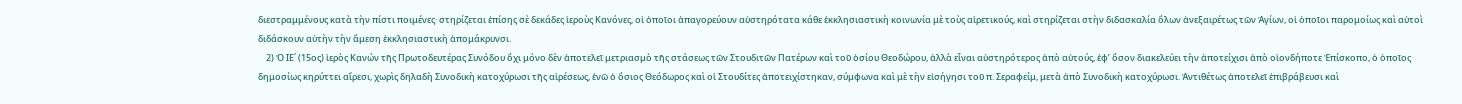διεστραμμένους κατὰ τὴν πίστι ποιμένες· στηρίζεται ἐπίσης σὲ δεκάδες ἱεροὺς Κανόνες, οἱ ὁποῖοι ἀπαγορεύουν αὐστηρότατα κάθε ἐκκλησιαστικὴ κοινωνία μὲ τοὺς αἱρετικούς, καὶ στηρίζεται στὴν διδασκαλία ὅλων ἀνεξαιρέτως τῶν Ἁγίων, οἱ ὁποῖοι παρομοίως καὶ αὐτοὶ διδάσκουν αὐτὴν τὴν ἄμεση ἐκκλησιαστικὴ ἀπομάκρυνσι.
    2) Ὁ ΙΕ΄ (15ος) ἱερὸς Κανών τῆς Πρωτοδευτέρας Συνόδου ὄχι μόνο δὲν ἀποτελεῖ μετριασμὸ τῆς στάσεως τῶν Στουδιτῶν Πατέρων καὶ τοῦ ὁσίου Θεοδώρου, ἀλλὰ εἶναι αὐστηρότερος ἀπὸ αὐτούς, ἐφ’ ὅσον διακελεύει τὴν ἀποτείχισι ἀπὸ οἱονδήποτε Ἐπίσκοπο, ὁ ὁποῖος δημοσίως κηρύττει αἵρεσι, χωρὶς δηλαδὴ Συνοδικὴ κατοχύρωσι τῆς αἱρέσεως, ἐνῶ ὁ ὅσιος Θεόδωρος καὶ οἱ Στουδίτες ἀποτειχίστηκαν, σύμφωνα καὶ μὲ τὴν εἰσήγησι τοῦ π. Σεραφείμ, μετὰ ἀπὸ Συνοδικὴ κατοχύρωσι. Ἀντιθέτως ἀποτελεῖ ἐπιβράβευσι καὶ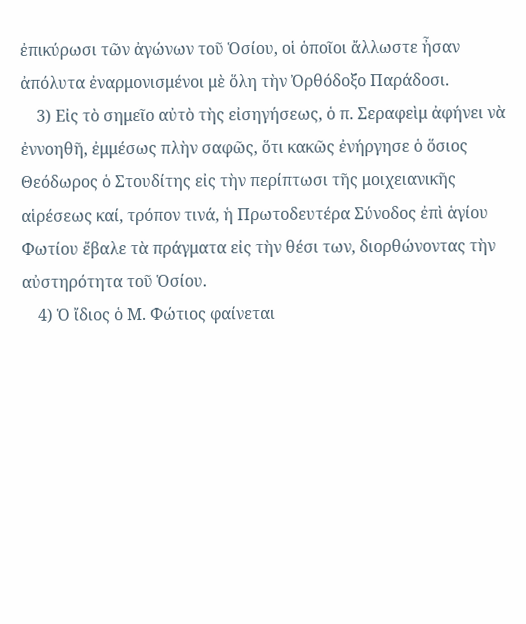ἐπικύρωσι τῶν ἀγώνων τοῦ Ὁσίου, οἱ ὁποῖοι ἄλλωστε ἦσαν ἀπόλυτα ἐναρμονισμένοι μὲ ὅλη τὴν Ὀρθόδοξο Παράδοσι.
    3) Εἰς τὸ σημεῖο αὐτὸ τὴς εἰσηγήσεως, ὁ π. Σεραφεὶμ ἀφήνει νὰ ἐννοηθῆ, ἐμμέσως πλὴν σαφῶς, ὅτι κακῶς ἐνήργησε ὁ ὅσιος Θεόδωρος ὁ Στουδίτης εἰς τὴν περίπτωσι τῆς μοιχειανικῆς αἱρέσεως καί, τρόπον τινά, ἡ Πρωτοδευτέρα Σύνοδος ἐπὶ ἁγίου Φωτίου ἔβαλε τὰ πράγματα εἰς τὴν θέσι των, διορθώνοντας τὴν αὐστηρότητα τοῦ Ὁσίου.
    4) Ὁ ἴδιος ὁ Μ. Φώτιος φαίνεται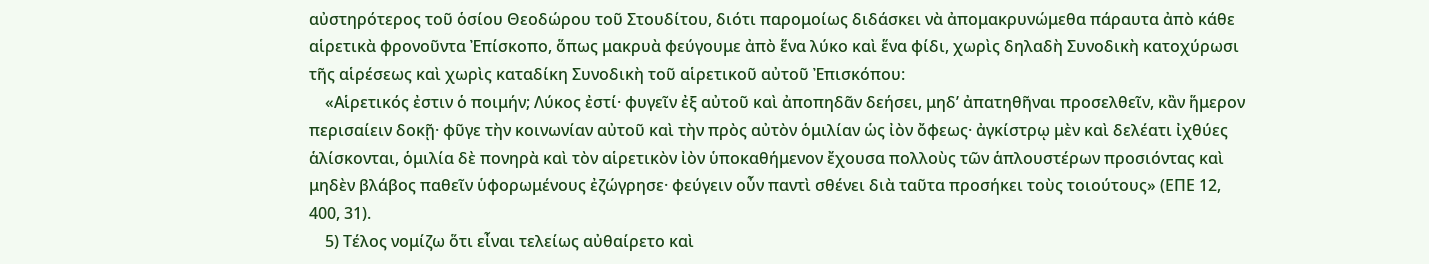αὐστηρότερος τοῦ ὁσίου Θεοδώρου τοῦ Στουδίτου, διότι παρομοίως διδάσκει νὰ ἀπομακρυνώμεθα πάραυτα ἀπὸ κάθε αἱρετικὰ φρονοῦντα Ἐπίσκοπο, ὅπως μακρυὰ φεύγουμε ἀπὸ ἕνα λύκο καὶ ἕνα φίδι, χωρὶς δηλαδὴ Συνοδικὴ κατοχύρωσι τῆς αἱρέσεως καὶ χωρὶς καταδίκη Συνοδικὴ τοῦ αἱρετικοῦ αὐτοῦ Ἐπισκόπου:
    «Αἱρετικός ἐστιν ὁ ποιμήν; Λύκος ἐστί· φυγεῖν ἐξ αὐτοῦ καὶ ἀποπηδᾶν δεήσει, μηδ’ ἀπατηθῆναι προσελθεῖν, κἂν ἥμερον περισαίειν δοκῇ· φῦγε τὴν κοινωνίαν αὐτοῦ καὶ τὴν πρὸς αὐτὸν ὁμιλίαν ὡς ἰὸν ὄφεως· ἀγκίστρῳ μὲν καὶ δελέατι ἰχθύες ἁλίσκονται, ὁμιλία δὲ πονηρὰ καὶ τὸν αἱρετικὸν ἰὸν ὑποκαθήμενον ἔχουσα πολλοὺς τῶν ἁπλουστέρων προσιόντας καὶ μηδὲν βλάβος παθεῖν ὑφορωμένους ἐζώγρησε· φεύγειν οὖν παντὶ σθένει διὰ ταῦτα προσήκει τοὺς τοιούτους» (ΕΠΕ 12, 400, 31).
    5) Τέλος νομίζω ὅτι εἶναι τελείως αὐθαίρετο καὶ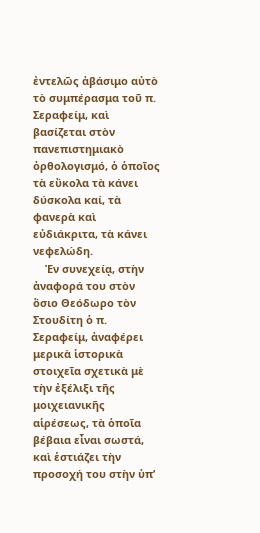ἐντελῶς ἀβάσιμο αὐτὸ τὸ συμπέρασμα τοῦ π. Σεραφείμ, καὶ βασίζεται στὸν πανεπιστημιακὸ ὀρθολογισμό, ὁ ὁποῖος τὰ εὔκολα τὰ κάνει δύσκολα καί, τὰ φανερὰ καὶ εὐδιάκριτα, τὰ κάνει νεφελώδη.
    Ἐν συνεχείᾳ, στὴν ἀναφορά του στὸν ὅσιο Θεόδωρο τὸν Στουδίτη ὁ π. Σεραφείμ, ἀναφέρει μερικὰ ἱστορικὰ στοιχεῖα σχετικὰ μὲ τὴν ἐξέλιξι τῆς μοιχειανικῆς αἱρέσεως, τὰ ὁποῖα βέβαια εἶναι σωστά, καὶ ἑστιάζει τὴν προσοχή του στὴν ὑπ’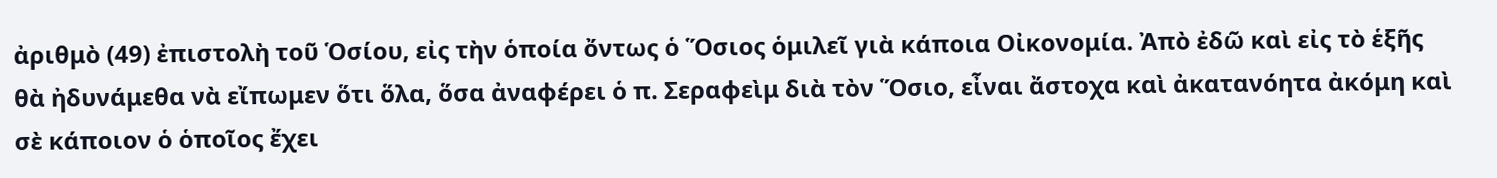ἀριθμὸ (49) ἐπιστολὴ τοῦ Ὁσίου, εἰς τὴν ὁποία ὄντως ὁ Ὅσιος ὁμιλεῖ γιὰ κάποια Οἰκονομία. Ἀπὸ ἐδῶ καὶ εἰς τὸ ἑξῆς θὰ ἠδυνάμεθα νὰ εἴπωμεν ὅτι ὅλα, ὅσα ἀναφέρει ὁ π. Σεραφεὶμ διὰ τὸν Ὅσιο, εἶναι ἄστοχα καὶ ἀκατανόητα ἀκόμη καὶ σὲ κάποιον ὁ ὁποῖος ἔχει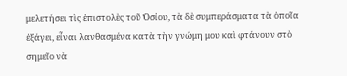μελετήσει τὶς ἐπιστολὲς τοῦ Ὁσίου, τὰ δὲ συμπεράσματα τὰ ὁποῖα ἐξάγει, εἶναι λανθασμένα κατὰ τὴν γνώμη μου καὶ φτάνουν στὸ σημεῖο νὰ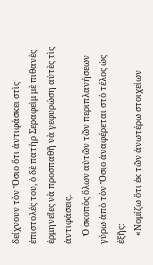δείχνουν τὸν Ὅσιο ὅτι ἀντιφάσκει στὶς ἐπιστολές του, ὁ δὲ πατὴρ Σεραφεὶμ μὲ πιθανὲς ἑρμηνεῖες νὰ προσπαθῆ νὰ γεφυρώση αὐτὲς τὶς ἀντιφάσεις.
    Ὁ σκοπὸς ὅλων αὐτῶν τῶν περιπλανήσεων γύρω ἀπὸ τὸν Ὅσιο ἀναφέρεται στὸ τέλος ὡς ἑξῆς:
    «Νομίζω ὅτι ἐκ τῶν ἀνωτέρω στοιχείων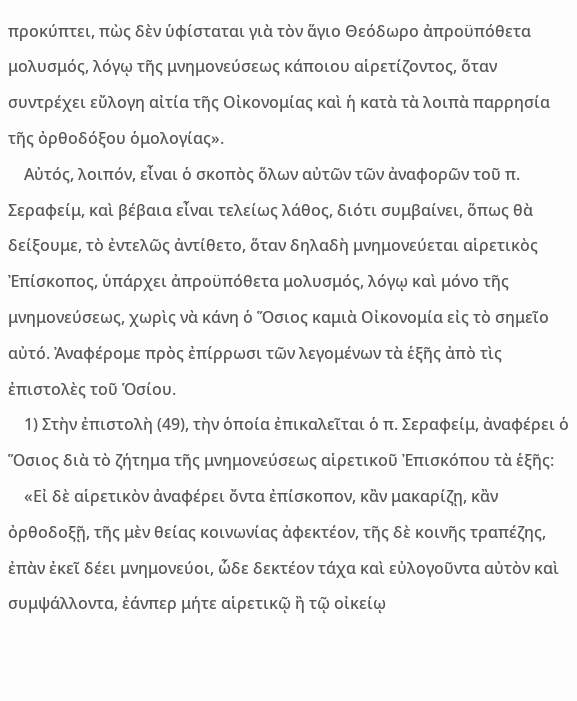προκύπτει, πὼς δὲν ὑφίσταται γιὰ τὸν ἅγιο Θεόδωρο ἀπροϋπόθετα μολυσμός, λόγῳ τῆς μνημονεύσεως κάποιου αἱρετίζοντος, ὅταν συντρέχει εὔλογη αἰτία τῆς Οἰκονομίας καὶ ἡ κατὰ τὰ λοιπὰ παρρησία τῆς ὀρθοδόξου ὁμολογίας».
    Αὐτός, λοιπόν, εἶναι ὁ σκοπὸς ὅλων αὐτῶν τῶν ἀναφορῶν τοῦ π. Σεραφείμ, καὶ βέβαια εἶναι τελείως λάθος, διότι συμβαίνει, ὅπως θὰ δείξουμε, τὸ ἐντελῶς ἀντίθετο, ὅταν δηλαδὴ μνημονεύεται αἱρετικὸς Ἐπίσκοπος, ὑπάρχει ἀπροϋπόθετα μολυσμός, λόγῳ καὶ μόνο τῆς μνημονεύσεως, χωρὶς νὰ κάνη ὁ Ὅσιος καμιὰ Οἰκονομία εἰς τὸ σημεῖο αὐτό. Ἀναφέρομε πρὸς ἐπίρρωσι τῶν λεγομένων τὰ ἑξῆς ἀπὸ τὶς ἐπιστολὲς τοῦ Ὁσίου.
    1) Στὴν ἐπιστολὴ (49), τὴν ὁποία ἐπικαλεῖται ὁ π. Σεραφείμ, ἀναφέρει ὁ Ὅσιος διὰ τὸ ζήτημα τῆς μνημονεύσεως αἱρετικοῦ Ἐπισκόπου τὰ ἑξῆς:
    «Εἰ δὲ αἱρετικὸν ἀναφέρει ὄντα ἐπίσκοπον, κἂν μακαρίζῃ, κἂν ὀρθοδοξῇ, τῆς μὲν θείας κοινωνίας ἀφεκτέον, τῆς δὲ κοινῆς τραπέζης, ἐπὰν ἐκεῖ δέει μνημονεύοι, ὧδε δεκτέον τάχα καὶ εὐλογοῦντα αὐτὸν καὶ συμψάλλοντα, ἐάνπερ μήτε αἱρετικῷ ἢ τῷ οἰκείῳ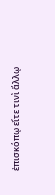ἐπισκόπῳ εἴτε τινὶ ἄλλῳ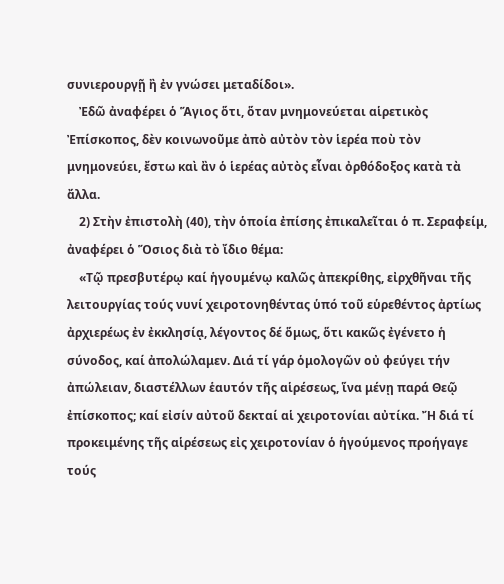συνιερουργῇ ἢ ἐν γνώσει μεταδίδοι».
    Ἐδῶ ἀναφέρει ὁ Ἅγιος ὅτι, ὅταν μνημονεύεται αἱρετικὸς Ἐπίσκοπος, δὲν κοινωνοῦμε ἀπὸ αὐτὸν τὸν ἱερέα ποὺ τὸν μνημονεύει, ἔστω καὶ ἂν ὁ ἱερέας αὐτὸς εἶναι ὀρθόδοξος κατὰ τὰ ἄλλα.
    2) Στὴν ἐπιστολὴ (40), τὴν ὁποία ἐπίσης ἐπικαλεῖται ὁ π. Σεραφείμ, ἀναφέρει ὁ Ὅσιος διὰ τὸ ἴδιο θέμα:
    «Τῷ πρεσβυτέρῳ καί ἡγουμένῳ καλῶς ἀπεκρίθης, εἰρχθῆναι τῆς λειτουργίας τούς νυνί χειροτονηθέντας ὑπό τοῦ εὑρεθέντος ἀρτίως ἀρχιερέως ἐν ἐκκλησίᾳ, λέγοντος δέ ὅμως, ὅτι κακῶς ἐγένετο ἡ σύνοδος, καί ἀπολώλαμεν. Διά τί γάρ ὁμολογῶν οὐ φεύγει τήν ἀπώλειαν, διαστέλλων ἑαυτόν τῆς αἱρέσεως, ἵνα μένῃ παρά Θεῷ ἐπίσκοπος; καί εἰσίν αὐτοῦ δεκταί αἱ χειροτονίαι αὐτίκα. Ἤ διά τί προκειμένης τῆς αἱρέσεως εἰς χειροτονίαν ὁ ἡγούμενος προήγαγε τούς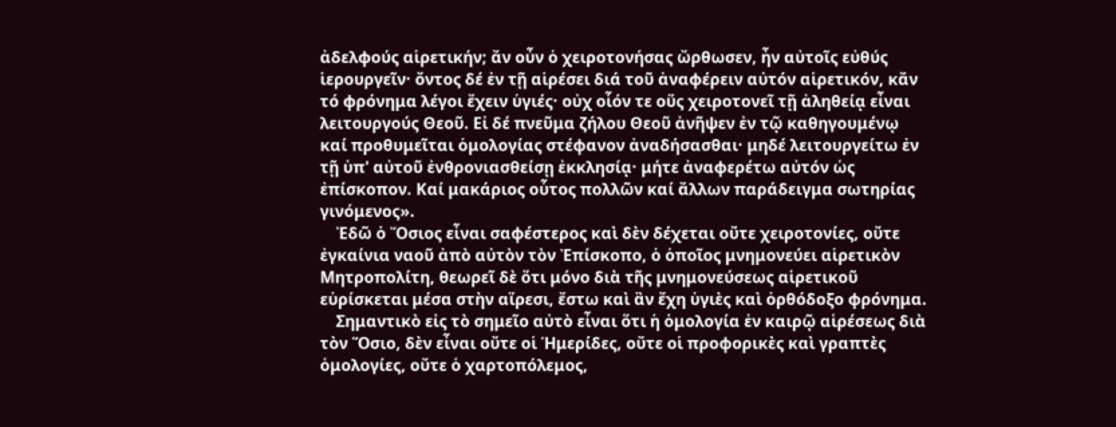ἀδελφούς αἱρετικήν; ἄν οὖν ὁ χειροτονήσας ὤρθωσεν, ἦν αὐτοῖς εὐθύς ἱερουργεῖν· ὄντος δέ ἐν τῇ αἱρέσει διά τοῦ ἀναφέρειν αὐτόν αἱρετικόν, κἄν τό φρόνημα λέγοι ἔχειν ὑγιές· οὐχ οἷόν τε οὕς χειροτονεῖ τῇ ἀληθείᾳ εἶναι λειτουργούς Θεοῦ. Εἰ δέ πνεῦμα ζήλου Θεοῦ ἀνῆψεν ἐν τῷ καθηγουμένῳ καί προθυμεῖται ὁμολογίας στέφανον ἀναδήσασθαι· μηδέ λειτουργείτω ἐν τῇ ὑπ' αὐτοῦ ἐνθρονιασθείσῃ ἐκκλησίᾳ· μήτε ἀναφερέτω αὐτόν ὡς ἐπίσκοπον. Καί μακάριος οὗτος πολλῶν καί ἄλλων παράδειγμα σωτηρίας γινόμενος».
    Ἐδῶ ὁ Ὅσιος εἶναι σαφέστερος καὶ δὲν δέχεται οὔτε χειροτονίες, οὔτε ἐγκαίνια ναοῦ ἀπὸ αὐτὸν τὸν Ἐπίσκοπο, ὁ ὁποῖος μνημονεύει αἱρετικὸν Μητροπολίτη, θεωρεῖ δὲ ὅτι μόνο διὰ τῆς μνημονεύσεως αἱρετικοῦ εὑρίσκεται μέσα στὴν αἵρεσι, ἔστω καὶ ἂν ἔχη ὑγιὲς καὶ ὀρθόδοξο φρόνημα.
    Σημαντικὸ εἰς τὸ σημεῖο αὐτὸ εἶναι ὅτι ἡ ὁμολογία ἐν καιρῷ αἱρέσεως διὰ τὸν Ὅσιο, δὲν εἶναι οὔτε οἱ Ἡμερίδες, οὔτε οἱ προφορικὲς καὶ γραπτὲς ὁμολογίες, οὔτε ὁ χαρτοπόλεμος,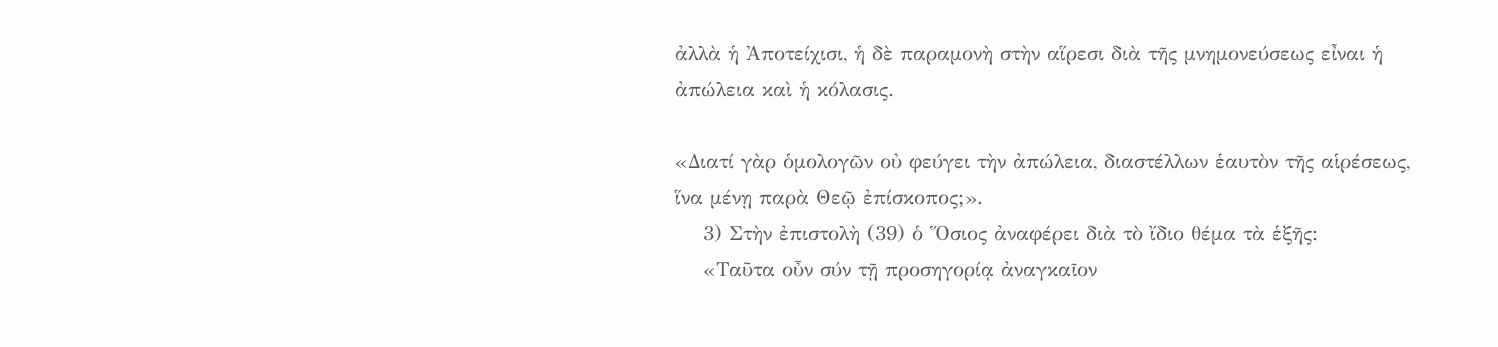ἀλλὰ ἡ Ἀποτείχισι, ἡ δὲ παραμονὴ στὴν αἵρεσι διὰ τῆς μνημονεύσεως εἶναι ἡ ἀπώλεια καὶ ἡ κόλασις.

«Διατί γὰρ ὁμολογῶν οὐ φεύγει τὴν ἀπώλεια, διαστέλλων ἑαυτὸν τῆς αἱρέσεως, ἵνα μένῃ παρὰ Θεῷ ἐπίσκοπος;».
    3) Στὴν ἐπιστολὴ (39) ὁ Ὅσιος ἀναφέρει διὰ τὸ ἴδιο θέμα τὰ ἑξῆς:
    «Ταῦτα οὖν σύν τῇ προσηγορίᾳ ἀναγκαῖον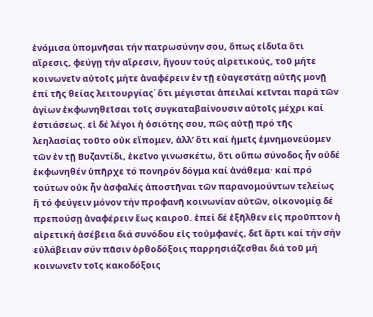ἐνόμισα ὑπομνῆσαι τήν πατρωσύνην σου, ὅπως εἰδυῖα ὅτι αἵρεσις, φεύγῃ τήν αἵρεσιν, ἤγουν τούς αἱρετικούς, τοῦ μήτε κοινωνεῖν αὐτοῖς μήτε ἀναφέρειν ἐν τῇ εὐαγεστάτῃ αὐτῆς μονῇ ἐπί τῆς θείας λειτουργίας˙ ὅτι μέγισται ἀπειλαί κεῖνται παρά τῶν ἁγίων ἐκφωνηθεῖσαι τοῖς συγκαταβαίνουσιν αὐτοῖς μέχρι καί ἑστιάσεως. εἰ δέ λέγοι ἡ ὁσιότης σου, πῶς αὐτῇ πρό τῆς λεηλασίας τοῦτο οὐκ εἴπομεν, ἀλλ’ ὅτι καί ἡμεῖς ἐμνημονεύομεν τῶν ἐν τῇ Βυζαντίδι, ἐκεῖνο γινωσκέτω, ὅτι οὕπω σύνοδος ἦν οὐδέ ἐκφωνηθέν ὑπῆρχε τό πονηρόν δόγμα καί ἀνάθεμα· καί πρό τούτων οὐκ ἦν ἀσφαλές ἀποστῆναι τῶν παρανομούντων τελείως ἤ τό φεύγειν μόνον τήν προφανῆ κοινωνίαν αὐτῶν, οἰκονομίᾳ δέ πρεπούσῃ ἀναφέρειν ἕως καιροῦ. ἐπεί δέ ἐξῆλθεν εἰς προῦπτον ἡ αἱρετική ἀσέβεια διά συνόδου εἰς τοὐμφανές, δεῖ ἄρτι καί τήν σήν εὐλάβειαν σύν πᾶσιν ὀρθοδόξοις παρρησιάζεσθαι διά τοῦ μή κοινωνεῖν τοῖς κακοδόξοις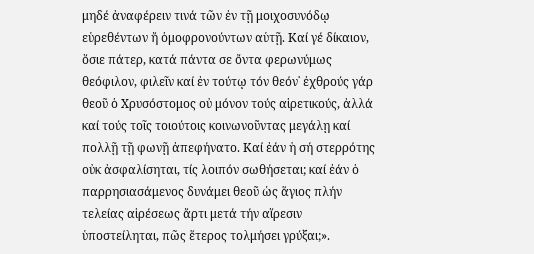μηδέ ἀναφέρειν τινά τῶν ἐν τῇ μοιχοσυνόδῳ εὑρεθέντων ἤ ὁμοφρονούντων αὑτῇ. Καί γέ δίκαιον, ὅσιε πάτερ, κατά πάντα σε ὄντα φερωνύμως θεόφιλον, φιλεῖν καί ἐν τούτῳ τόν θεόν˙ ἐχθρούς γάρ θεοῦ ὁ Χρυσόστομος οὐ μόνον τούς αἱρετικούς, ἀλλά καί τούς τοῖς τοιούτοις κοινωνοῦντας μεγάλῃ καί πολλῇ τῇ φωνῇ ἀπεφήνατο. Καί ἐάν ἡ σή στερρότης οὐκ ἀσφαλίσηται, τίς λοιπόν σωθήσεται; καί ἐάν ὁ παρρησιασάμενος δυνάμει θεοῦ ὡς ἅγιος πλήν τελείας αἱρέσεως ἄρτι μετά τήν αἵρεσιν ὑποστείληται, πῶς ἕτερος τολμήσει γρύξαι;».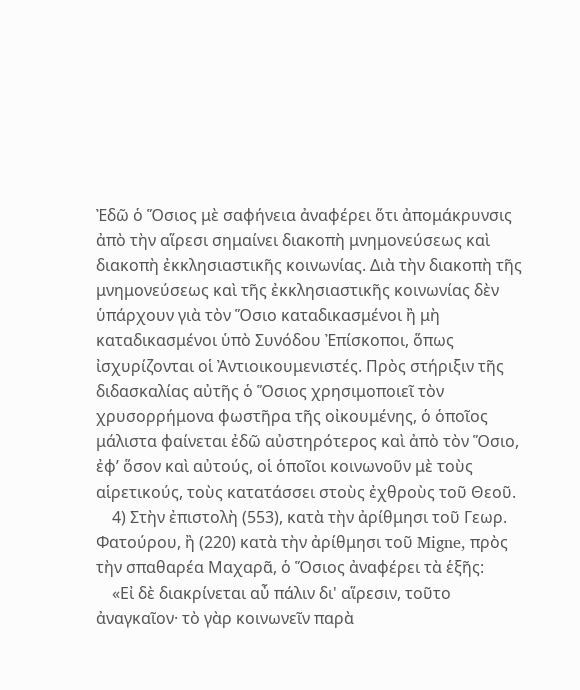Ἐδῶ ὁ Ὅσιος μὲ σαφήνεια ἀναφέρει ὅτι ἀπομάκρυνσις ἀπὸ τὴν αἵρεσι σημαίνει διακοπὴ μνημονεύσεως καὶ διακοπὴ ἐκκλησιαστικῆς κοινωνίας. Διὰ τὴν διακοπὴ τῆς μνημονεύσεως καὶ τῆς ἐκκλησιαστικῆς κοινωνίας δὲν ὑπάρχουν γιὰ τὸν Ὅσιο καταδικασμένοι ἢ μὴ καταδικασμένοι ὑπὸ Συνόδου Ἐπίσκοποι, ὅπως ἰσχυρίζονται οἱ Ἀντιοικουμενιστές. Πρὸς στήριξιν τῆς διδασκαλίας αὐτῆς ὁ Ὅσιος χρησιμοποιεῖ τὸν χρυσορρήμονα φωστῆρα τῆς οἰκουμένης, ὁ ὁποῖος μάλιστα φαίνεται ἐδῶ αὐστηρότερος καὶ ἀπὸ τὸν Ὅσιο, ἐφ’ ὅσον καὶ αὐτούς, οἱ ὁποῖοι κοινωνοῦν μὲ τοὺς αἱρετικούς, τοὺς κατατάσσει στοὺς ἐχθροὺς τοῦ Θεοῦ.
    4) Στὴν ἐπιστολὴ (553), κατὰ τὴν ἀρίθμησι τοῦ Γεωρ. Φατούρου, ἢ (220) κατὰ τὴν ἀρίθμησι τοῦ Migne, πρὸς τὴν σπαθαρέα Μαχαρᾶ, ὁ Ὅσιος ἀναφέρει τὰ ἑξῆς:
    «Εἰ δὲ διακρίνεται αὖ πάλιν δι' αἵρεσιν, τοῦτο ἀναγκαῖον· τὸ γὰρ κοινωνεῖν παρὰ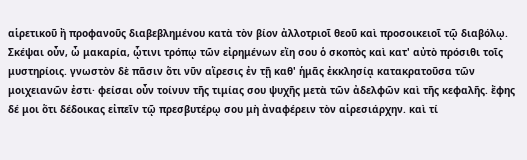αἱρετικοῦ ἢ προφανοῦς διαβεβλημένου κατὰ τὸν βίον ἀλλοτριοῖ θεοῦ καὶ προσοικειοῖ τῷ διαβόλῳ. Σκέψαι οὖν, ὦ μακαρία, ᾧτινι τρόπῳ τῶν εἰρημένων εἴη σου ὁ σκοπὸς καὶ κατ' αὐτὸ πρόσιθι τοῖς μυστηρίοις. γνωστὸν δὲ πᾶσιν ὅτι νῦν αἵρεσις ἐν τῇ καθ' ἡμᾶς ἐκκλησίᾳ κατακρατοῦσα τῶν μοιχειανῶν ἐστι· φείσαι οὖν τοίνυν τῆς τιμίας σου ψυχῆς μετὰ τῶν ἀδελφῶν καὶ τῆς κεφαλῆς. ἔφης δέ μοι ὅτι δέδοικας εἰπεῖν τῷ πρεσβυτέρῳ σου μὴ ἀναφέρειν τὸν αἱρεσιάρχην. καὶ τί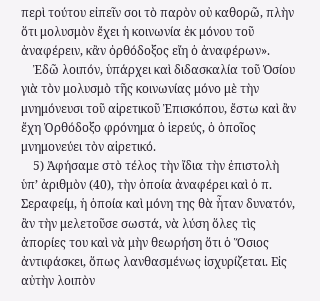περὶ τούτου εἰπεῖν σοι τὸ παρὸν οὐ καθορῶ, πλὴν ὅτι μολυσμὸν ἔχει ἡ κοινωνία ἐκ μόνου τοῦ ἀναφέρειν, κἂν ὀρθόδοξος εἴη ὁ ἀναφέρων».
    Ἐδῶ λοιπόν, ὑπάρχει καὶ διδασκαλία τοῦ Ὁσίου γιὰ τὸν μολυσμὸ τῆς κοινωνίας μόνο μὲ τὴν μνημόνευσι τοῦ αἱρετικοῦ Ἐπισκόπου, ἔστω καὶ ἂν ἔχη Ὀρθόδοξο φρόνημα ὁ ἱερεύς, ὁ ὁποῖος μνημονεύει τὸν αἱρετικό.
    5) Ἀφήσαμε στὸ τέλος τὴν ἴδια τὴν ἐπιστολὴ ὑπ’ ἀριθμὸν (40), τὴν ὁποία ἀναφέρει καὶ ὁ π. Σεραφείμ, ἡ ὁποία καὶ μόνη της θὰ ἦταν δυνατόν, ἂν τὴν μελετοῦσε σωστά, νὰ λύση ὅλες τὶς ἀπορίες του καὶ νὰ μὴν θεωρήση ὅτι ὁ Ὅσιος ἀντιφάσκει, ὅπως λανθασμένως ἰσχυρίζεται. Εἰς αὐτὴν λοιπὸν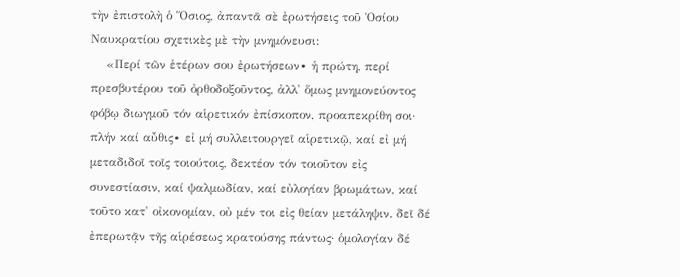τὴν ἐπιστολὴ ὁ Ὅσιος, ἀπαντᾶ σὲ ἐρωτήσεις τοῦ Ὁσίου Ναυκρατίου σχετικὲς μὲ τὴν μνημόνευσι:
    «Περί τῶν ἑτέρων σου ἐρωτήσεων∙ ἡ πρώτη, περί πρεσβυτέρου τοῦ ὀρθοδοξοῦντος, ἀλλ' ὅμως μνημονεύοντος φόβῳ διωγμοῦ τόν αἱρετικόν ἐπίσκοπον, προαπεκρίθη σοι· πλήν καί αὖθις∙ εἰ μή συλλειτουργεῖ αἱρετικῷ, καί εἰ μή μεταδιδοῖ τοῖς τοιούτοις, δεκτέον τόν τοιοῦτον εἰς συνεστίασιν, καί ψαλμωδίαν, καί εὐλογίαν βρωμάτων, καί τοῦτο κατ' οἰκονομίαν, οὐ μέν τοι εἰς θείαν μετάληψιν. δεῖ δέ ἐπερωτᾷν τῆς αἱρέσεως κρατούσης πάντως· ὁμολογίαν δέ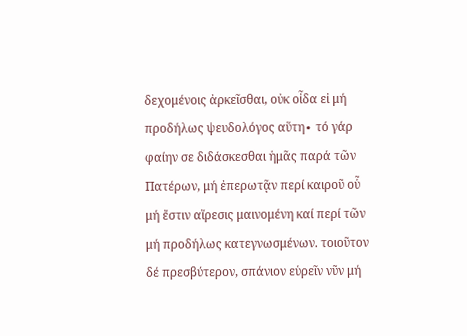δεχομένοις ἀρκεῖσθαι, οὐκ οἶδα εἰ μή προδήλως ψευδολόγος αὕτη∙ τό γάρ φαίην σε διδάσκεσθαι ἡμᾶς παρά τῶν Πατέρων, μή ἐπερωτᾷν περί καιροῦ οὗ μή ἔστιν αἵρεσις μαινομένη καί περί τῶν μή προδήλως κατεγνωσμένων. τοιοῦτον δέ πρεσβύτερον, σπάνιον εὑρεῖν νῦν μή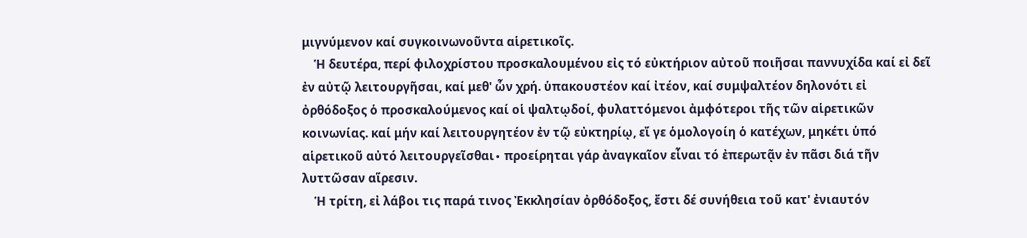μιγνύμενον καί συγκοινωνοῦντα αἱρετικοῖς.
    Ἡ δευτέρα, περί φιλοχρίστου προσκαλουμένου εἰς τό εὐκτήριον αὐτοῦ ποιῆσαι παννυχίδα καί εἰ δεῖ ἐν αὐτῷ λειτουργῆσαι, καί μεθ' ὧν χρή. ὑπακουστέον καί ἰτέον, καί συμψαλτέον δηλονότι εἰ ὀρθόδοξος ὁ προσκαλούμενος καί οἱ ψαλτῳδοί, φυλαττόμενοι ἀμφότεροι τῆς τῶν αἱρετικῶν κοινωνίας. καί μήν καί λειτουργητέον ἐν τῷ εὐκτηρίῳ, εἴ γε ὁμολογοίη ὁ κατέχων, μηκέτι ὑπό αἱρετικοῦ αὐτό λειτουργεῖσθαι∙ προείρηται γάρ ἀναγκαῖον εἶναι τό ἐπερωτᾷν ἐν πᾶσι διά τῆν λυττῶσαν αἵρεσιν.
    Ἡ τρίτη, εἰ λάβοι τις παρά τινος Ἐκκλησίαν ὀρθόδοξος, ἔστι δέ συνήθεια τοῦ κατ' ἐνιαυτόν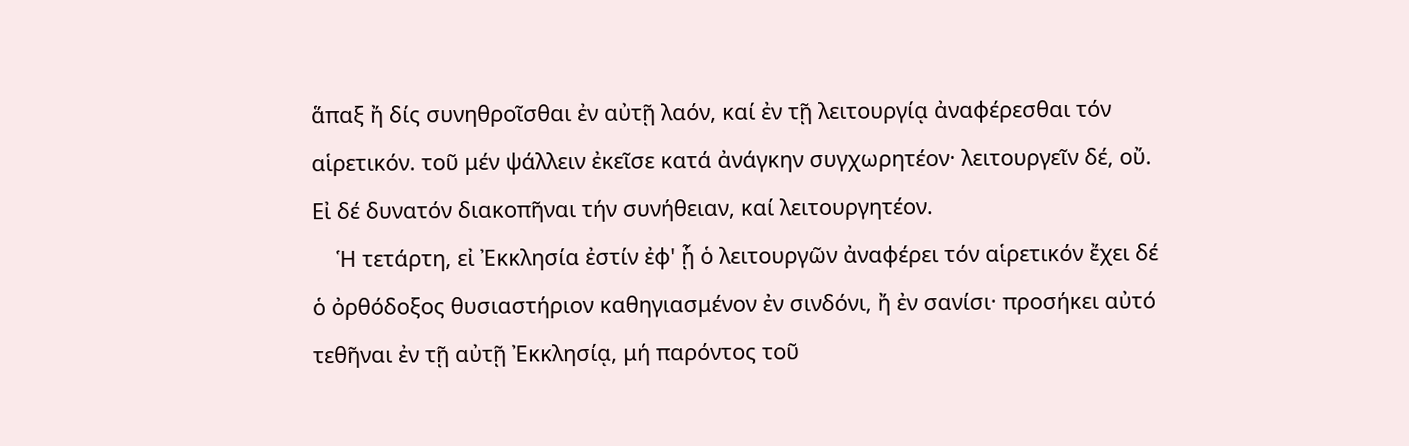ἅπαξ ἤ δίς συνηθροῖσθαι ἐν αὐτῇ λαόν, καί ἐν τῇ λειτουργίᾳ ἀναφέρεσθαι τόν αἱρετικόν. τοῦ μέν ψάλλειν ἐκεῖσε κατά ἀνάγκην συγχωρητέον· λειτουργεῖν δέ, οὔ. Εἰ δέ δυνατόν διακοπῆναι τήν συνήθειαν, καί λειτουργητέον.
    Ἡ τετάρτη, εἰ Ἐκκλησία ἐστίν ἐφ' ᾗ ὁ λειτουργῶν ἀναφέρει τόν αἱρετικόν ἔχει δέ ὁ ὀρθόδοξος θυσιαστήριον καθηγιασμένον ἐν σινδόνι, ἤ ἐν σανίσι· προσήκει αὐτό τεθῆναι ἐν τῇ αὐτῇ Ἐκκλησίᾳ, μή παρόντος τοῦ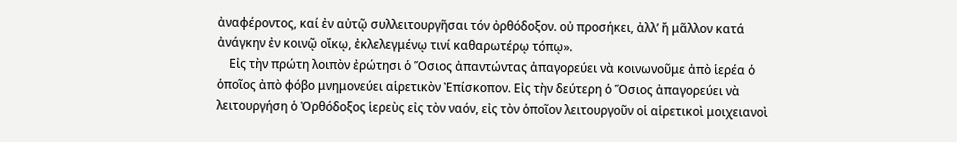ἀναφέροντος, καί ἐν αὐτῷ συλλειτουργῆσαι τόν ὀρθόδοξον. οὐ προσήκει, ἀλλ’ ἤ μᾶλλον κατά ἀνάγκην ἐν κοινῷ οἴκῳ, ἐκλελεγμένῳ τινί καθαρωτέρῳ τόπῳ».
    Εἰς τὴν πρώτη λοιπὸν ἐρώτησι ὁ Ὅσιος ἀπαντώντας ἀπαγορεύει νὰ κοινωνοῦμε ἀπὸ ἱερέα ὁ ὁποῖος ἀπὸ φόβο μνημονεύει αἱρετικὸν Ἐπίσκοπον. Εἰς τὴν δεύτερη ὁ Ὅσιος ἀπαγορεύει νὰ λειτουργήση ὁ Ὀρθόδοξος ἱερεὺς εἰς τὸν ναόν, εἰς τὸν ὁποῖον λειτουργοῦν οἱ αἱρετικοὶ μοιχειανοὶ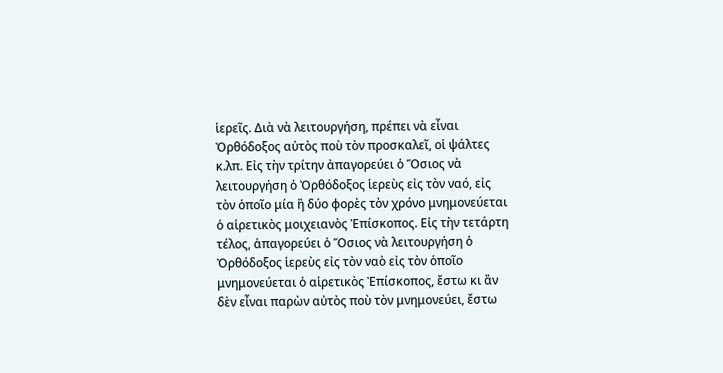ἱερεῖς. Διὰ νὰ λειτουργήση, πρέπει νὰ εἶναι Ὀρθόδοξος αὐτὸς ποὺ τὸν προσκαλεῖ, οἱ ψάλτες κ.λπ. Εἰς τὴν τρίτην ἀπαγορεύει ὁ Ὅσιος νὰ λειτουργήση ὁ Ὀρθόδοξος ἱερεὺς εἰς τὸν ναό, εἰς τὸν ὁποῖο μία ἢ δύο φορὲς τὸν χρόνο μνημονεύεται ὁ αἱρετικὸς μοιχειανὸς Ἐπίσκοπος. Εἰς τὴν τετάρτη τέλος, ἀπαγορεύει ὁ Ὅσιος νὰ λειτουργήση ὁ Ὀρθόδοξος ἱερεὺς εἰς τὸν ναὸ εἰς τὸν ὁποῖο μνημονεύεται ὁ αἱρετικὸς Ἐπίσκοπος, ἔστω κι ἂν δὲν εἶναι παρὼν αὐτὸς ποὺ τὸν μνημονεύει, ἔστω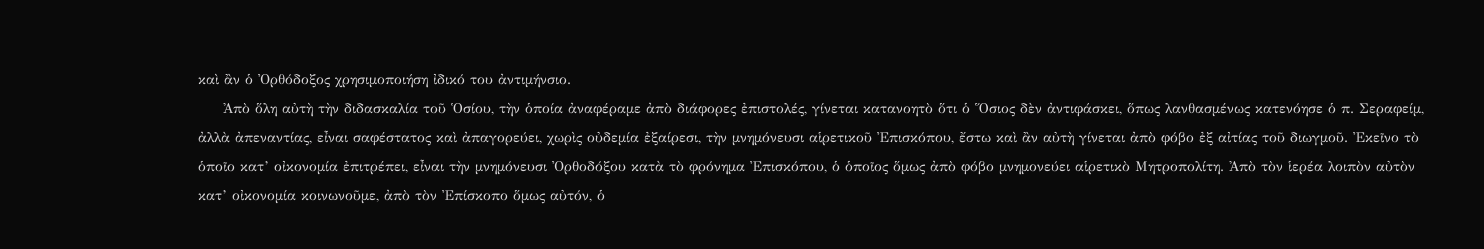καὶ ἂν ὁ Ὀρθόδοξος χρησιμοποιήση ἰδικό του ἀντιμήνσιο.
     Ἀπὸ ὅλη αὐτὴ τὴν διδασκαλία τοῦ Ὁσίου, τὴν ὁποία ἀναφέραμε ἀπὸ διάφορες ἐπιστολές, γίνεται κατανοητὸ ὅτι ὁ Ὅσιος δὲν ἀντιφάσκει, ὅπως λανθασμένως κατενόησε ὁ π. Σεραφείμ, ἀλλὰ ἀπεναντίας, εἶναι σαφέστατος καὶ ἀπαγορεύει, χωρὶς οὐδεμία ἐξαίρεσι, τὴν μνημόνευσι αἱρετικοῦ Ἐπισκόπου, ἔστω καὶ ἂν αὐτὴ γίνεται ἀπὸ φόβο ἐξ αἰτίας τοῦ διωγμοῦ. Ἐκεῖνο τὸ ὁποῖο κατ’ οἰκονομία ἐπιτρέπει, εἶναι τὴν μνημόνευσι Ὀρθοδόξου κατὰ τὸ φρόνημα Ἐπισκόπου, ὁ ὁποῖος ὅμως ἀπὸ φόβο μνημονεύει αἱρετικὸ Μητροπολίτη. Ἀπὸ τὸν ἱερέα λοιπὸν αὐτὸν κατ’ οἰκονομία κοινωνοῦμε, ἀπὸ τὸν Ἐπίσκοπο ὅμως αὐτόν, ὁ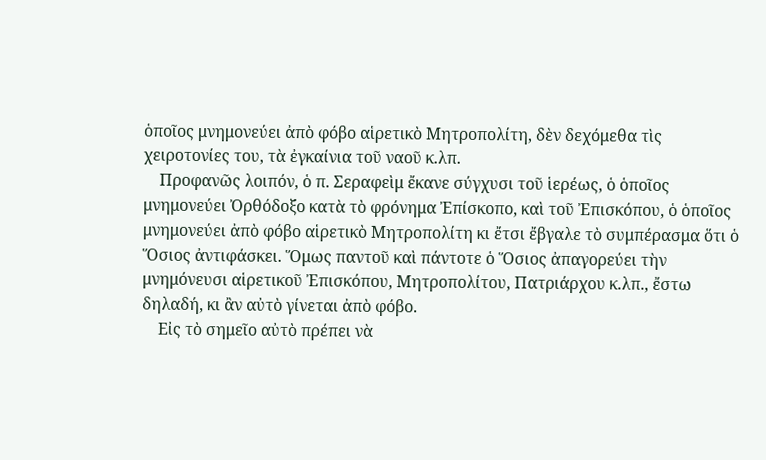ὁποῖος μνημονεύει ἀπὸ φόβο αἱρετικὸ Μητροπολίτη, δὲν δεχόμεθα τὶς χειροτονίες του, τὰ ἐγκαίνια τοῦ ναοῦ κ.λπ.
    Προφανῶς λοιπόν, ὁ π. Σεραφεὶμ ἔκανε σύγχυσι τοῦ ἱερέως, ὁ ὁποῖος μνημονεύει Ὀρθόδοξο κατὰ τὸ φρόνημα Ἐπίσκοπο, καὶ τοῦ Ἐπισκόπου, ὁ ὁποῖος μνημονεύει ἀπὸ φόβο αἱρετικὸ Μητροπολίτη κι ἔτσι ἔβγαλε τὸ συμπέρασμα ὅτι ὁ Ὅσιος ἀντιφάσκει. Ὅμως παντοῦ καὶ πάντοτε ὁ Ὅσιος ἀπαγορεύει τὴν μνημόνευσι αἱρετικοῦ Ἐπισκόπου, Μητροπολίτου, Πατριάρχου κ.λπ., ἔστω δηλαδή, κι ἂν αὐτὸ γίνεται ἀπὸ φόβο.
    Εἰς τὸ σημεῖο αὐτὸ πρέπει νὰ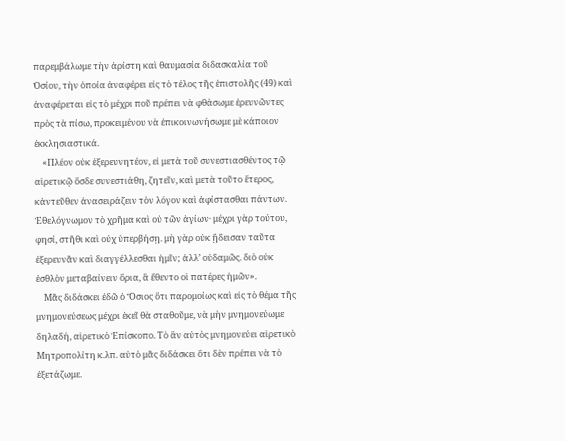παρεμβάλωμε τὴν ἀρίστη καὶ θαυμασία διδασκαλία τοῦ Ὁσίου, τὴν ὁποία ἀναφέρει εἰς τὸ τέλος τῆς ἐπιστολῆς (49) καὶ ἀναφέρεται εἰς τὸ μέχρι ποῦ πρέπει νὰ φθάσωμε ἐρευνῶντες πρὸς τὰ πίσω, προκειμένου νὰ ἐπικοινωνήσωμε μὲ κάποιον  ἐκκλησιαστικά.
    «Πλέον οὐκ ἐξερευνητέον, εἰ μετὰ τοῦ συνεστιασθέντος τῷ αἱρετικῷ ὅσδε συνεστιάθη, ζητεῖν, καὶ μετὰ τοῦτο ἕτερος, κἀντεῦθεν ἀνασειράζειν τὸν λόγον καὶ ἀφίστασθαι πάντων. Ἐθελόγνωμον τὸ χρῆμα καὶ οὐ τῶν ἁγίων· μέχρι γὰρ τούτου, φησί, στῆθι καὶ οὐχ ὑπερβήσῃ. μὴ γὰρ οὐκ ᾔδεισαν ταῦτα ἐξερευνᾶν καὶ διαγγέλλεσθαι ἡμῖν; ἀλλ’ οὐδαμῶς. διὸ οὐκ ἐσθλὸν μεταβαίνειν ὅρια, ἃ ἔθεντο οἱ πατέρες ἡμῶν».
    Μᾶς διδάσκει ἐδῶ ὁ Ὅσιος ὅτι παρομοίως καὶ εἰς τὸ θέμα τῆς μνημονεύσεως μέχρι ἐκεῖ θὰ σταθοῦμε, νὰ μὴν μνημονεύωμε δηλαδή, αἱρετικὸ Ἐπίσκοπο. Τὸ ἂν αὐτὸς μνημονεύει αἱρετικὸ Μητροπολίτη κ.λπ. αὐτὸ μᾶς διδάσκει ὅτι δὲν πρέπει νὰ τὸ ἐξετάζωμε.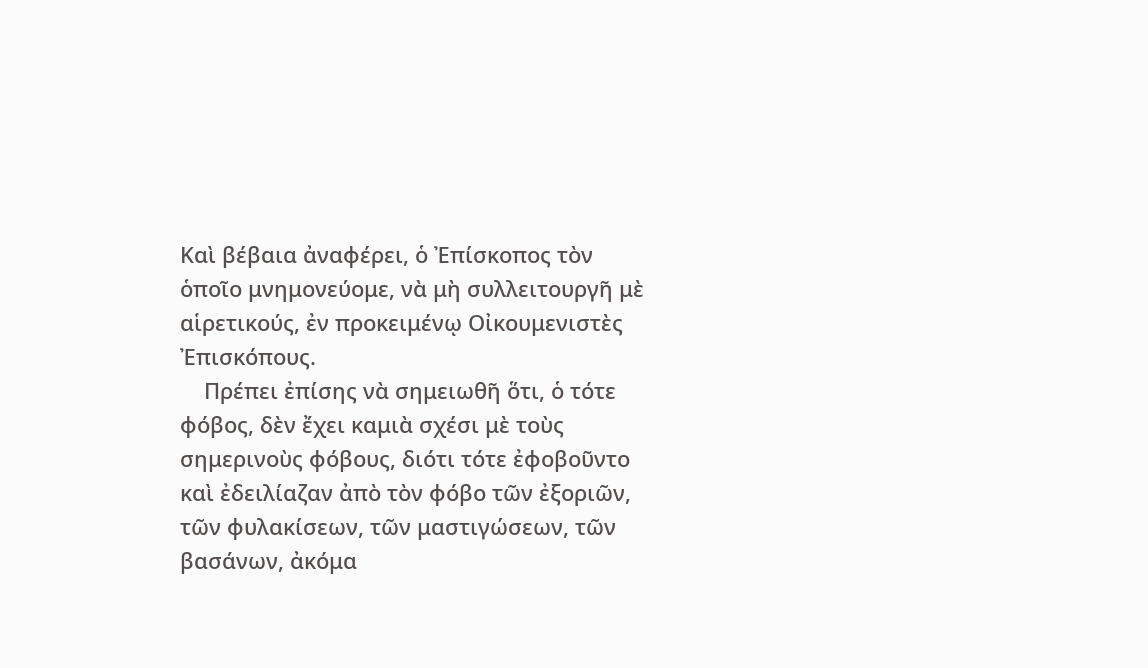Καὶ βέβαια ἀναφέρει, ὁ Ἐπίσκοπος τὸν ὁποῖο μνημονεύομε, νὰ μὴ συλλειτουργῆ μὲ αἱρετικούς, ἐν προκειμένῳ Οἰκουμενιστὲς Ἐπισκόπους.
    Πρέπει ἐπίσης νὰ σημειωθῆ ὅτι, ὁ τότε φόβος, δὲν ἔχει καμιὰ σχέσι μὲ τοὺς σημερινοὺς φόβους, διότι τότε ἐφοβοῦντο καὶ ἐδειλίαζαν ἀπὸ τὸν φόβο τῶν ἐξοριῶν, τῶν φυλακίσεων, τῶν μαστιγώσεων, τῶν βασάνων, ἀκόμα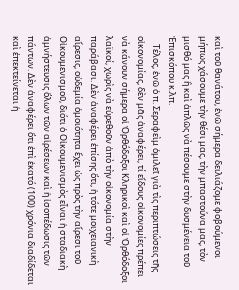καὶ τοῦ θανάτου, ἐνῶ σήμερα δειλιάζομε φοβούμενοι μήπως χάσουμε τὴν θέσι μας, τὴν μπαστούνα μας, τὸν μισθό μας ἢ καὶ ἁπλῶς νὰ πέσουμε στὴν δυσμένεια τοῦ Ἐπισκόπου κ.λπ.
    Τέλος, ἐνῶ ὁ π. Σεραφεὶμ ὁμιλεῖ γιὰ τὶς περιπτώσεις τῆς οἰκονομίας, δὲν μᾶς ἀναφέρει, τί εἴδους οἰκονομίες πρέπει νὰ κάνουν σήμερα οἱ Ὀρθόδοξοι Κληρικοὶ καὶ οἱ Ὀρθόδοξοι λαϊκοί, χωρὶς νὰ εὑρεθοῦν ἀπὸ τὴν οἰκονομία στὴν παράβασι. Δὲν ἀναφέρει ἐπίσης ὅτι, ἡ τότε μοιχειανικὴ αἵρεσις, οὐδεμία ὁμοιότητα ἔχει ὡς πρὸς τὴν αἵρεσι τοῦ Οἰκουμενισμοῦ, διότι ὁ Οἰκουμενισμὸς εἶναι ἡ σταδιακὴ ἀμνήστευσις ὅλων τῶν αἱρέσεων καὶ ἡ ἰσοπέδωσις τῶν πάντων. Δὲν ἀναφέρει ὅτι ἐπὶ ἑκατό (100) χρόνια διαδίδεται καὶ ἐπεκτείνεται ἡ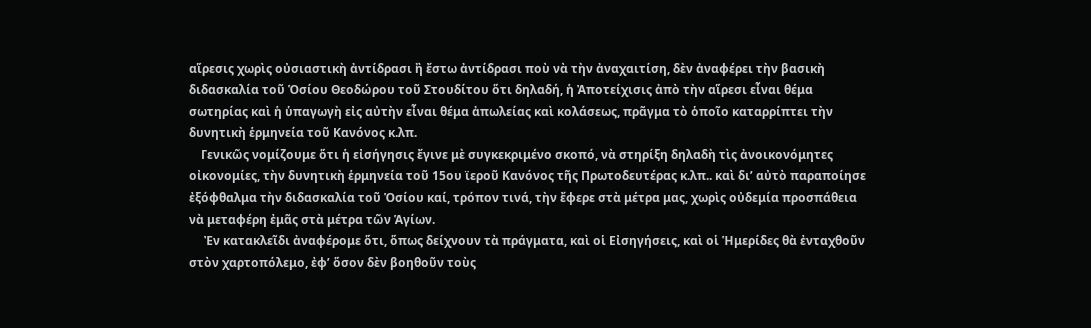αἵρεσις χωρὶς οὐσιαστικὴ ἀντίδρασι ἢ ἔστω ἀντίδρασι ποὺ νὰ τὴν ἀναχαιτίση, δὲν ἀναφέρει τὴν βασικὴ διδασκαλία τοῦ Ὁσίου Θεοδώρου τοῦ Στουδίτου ὅτι δηλαδή, ἡ Ἀποτείχισις ἀπὸ τὴν αἵρεσι εἶναι θέμα σωτηρίας καὶ ἡ ὑπαγωγὴ εἰς αὐτὴν εἶναι θέμα ἀπωλείας καὶ κολάσεως, πρᾶγμα τὸ ὁποῖο καταρρίπτει τὴν δυνητικὴ ἑρμηνεία τοῦ Κανόνος κ.λπ.
    Γενικῶς νομίζουμε ὅτι ἡ εἰσήγησις ἔγινε μὲ συγκεκριμένο σκοπό, νὰ στηρίξη δηλαδὴ τὶς ἀνοικονόμητες οἰκονομίες, τὴν δυνητικὴ ἑρμηνεία τοῦ 15ου ϊεροῦ Κανόνος τῆς Πρωτοδευτέρας κ.λπ.. καὶ δι’ αὐτὸ παραποίησε ἐξόφθαλμα τὴν διδασκαλία τοῦ Ὁσίου καί, τρόπον τινά, τὴν ἔφερε στὰ μέτρα μας, χωρὶς οὐδεμία προσπάθεια νὰ μεταφέρη ἐμᾶς στὰ μέτρα τῶν Ἁγίων.
     Ἐν κατακλεῖδι ἀναφέρομε ὅτι, ὅπως δείχνουν τὰ πράγματα, καὶ οἱ Εἰσηγήσεις, καὶ οἱ Ἡμερίδες θὰ ἐνταχθοῦν στὸν χαρτοπόλεμο, ἐφ’ ὅσον δὲν βοηθοῦν τοὺς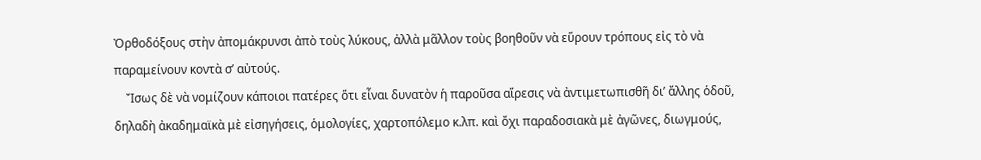Ὀρθοδόξους στὴν ἀπομάκρυνσι ἀπὸ τοὺς λύκους, ἀλλὰ μᾶλλον τοὺς βοηθοῦν νὰ εὕρουν τρόπους εἰς τὸ νὰ παραμείνουν κοντὰ σ’ αὐτούς.
    Ἴσως δὲ νὰ νομίζουν κάποιοι πατέρες ὅτι εἶναι δυνατὸν ἡ παροῦσα αἵρεσις νὰ ἀντιμετωπισθῆ δι’ ἄλλης ὁδοῦ, δηλαδὴ ἀκαδημαϊκὰ μὲ εἰσηγήσεις, ὁμολογίες, χαρτοπόλεμο κ.λπ. καὶ ὄχι παραδοσιακὰ μὲ ἀγῶνες, διωγμούς,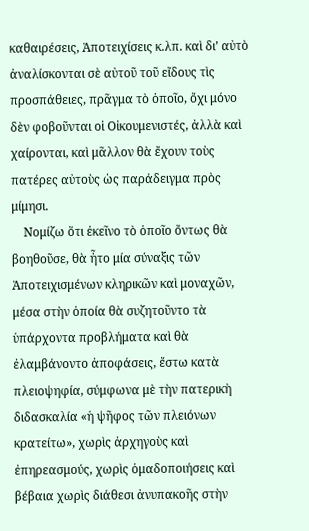καθαιρέσεις, Ἀποτειχίσεις κ.λπ. καὶ δι’ αὐτὸ ἀναλίσκονται σὲ αὐτοῦ τοῦ εἴδους τὶς προσπάθειες, πρᾶγμα τὸ ὁποῖο, ὄχι μόνο δὲν φοβοῦνται οἱ Οἰκουμενιστές, ἀλλὰ καὶ χαίρονται, καὶ μᾶλλον θὰ ἔχουν τοὺς πατέρες αὐτοὺς ὡς παράδειγμα πρὸς μίμησι.
    Νομίζω ὅτι ἐκεῖνο τὸ ὁποῖο ὄντως θὰ βοηθοῦσε, θὰ ἦτο μία σύναξις τῶν Ἀποτειχισμένων κληρικῶν καὶ μοναχῶν, μέσα στὴν ὁποία θὰ συζητοῦντο τὰ ὑπάρχοντα προβλήματα καὶ θὰ ἐλαμβάνοντο ἀποφάσεις, ἔστω κατὰ πλειοψηφία, σύμφωνα μὲ τὴν πατερικὴ διδασκαλία «ἡ ψῆφος τῶν πλειόνων κρατείτω», χωρὶς ἀρχηγοὺς καὶ ἐπηρεασμούς, χωρὶς ὁμαδοποιήσεις καὶ βέβαια χωρὶς διάθεσι ἀνυπακοῆς στὴν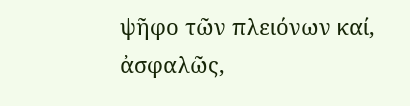ψῆφο τῶν πλειόνων καί, ἀσφαλῶς,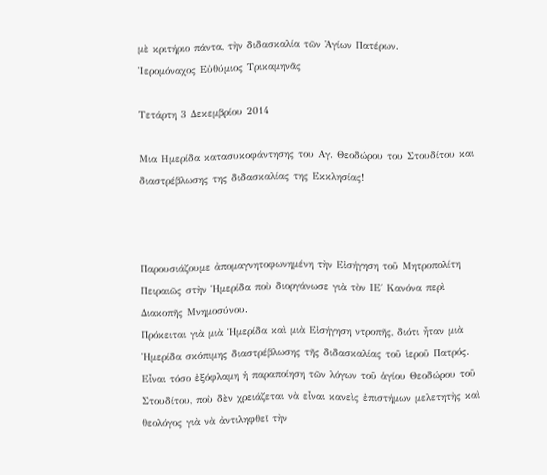μὲ κριτήριο πάντα, τὴν διδασκαλία τῶν Ἁγίων Πατέρων.
Ἱερομόναχος Εὐθύμιος Τρικαμηνᾶς

Τετάρτη 3 Δεκεμβρίου 2014

Μια Ημερίδα κατασυκοφάντησης του Αγ. Θεοδώρου του Στουδίτου και διαστρέβλωσης της διδασκαλίας της Εκκλησίας!



Παρουσιάζουμε ἀπομαγνητοφωνημένη τὴν Εἰσήγηση τοῦ Μητροπολίτη Πειραιῶς στὴν Ἡμερίδα ποὺ διοργάνωσε γιὰ τὸν ΙΕ΄ Κανόνα περὶ Διακοπῆς Μνημοσύνου.
Πρόκειται γιὰ μιὰ Ἡμερίδα καὶ μιὰ Εἰσήγηση ντροπῆς, διότι ἦταν μιὰ Ἡμερίδα σκόπιμης διαστρέβλωσης τῆς διδασκαλίας τοῦ ἱεροῦ Πατρός. Εἶναι τόσο ἐξόφλαμη ἡ παραποίηση τῶν λόγων τοῦ ἁγίου Θεοδώρου τοῦ Στουδίτου, ποὺ δὲν χρειάζεται νὰ εἶναι κανεὶς ἐπιστήμων μελετητὴς καὶ θεολόγος γιὰ νὰ ἀντιληφθεῖ τὴν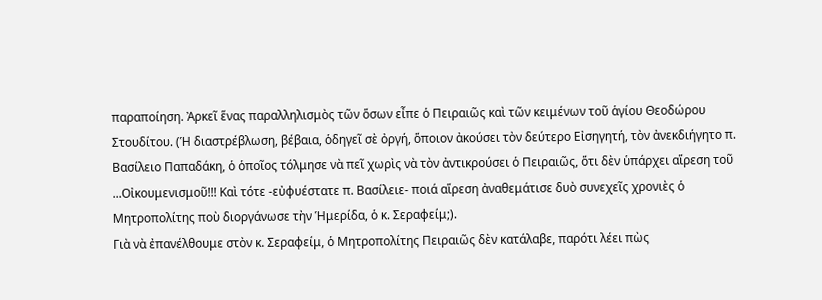παραποίηση. Ἀρκεῖ ἕνας παραλληλισμὸς τῶν ὅσων εἶπε ὁ Πειραιῶς καὶ τῶν κειμένων τοῦ ἁγίου Θεοδώρου Στουδίτου. (Ἡ διαστρέβλωση, βέβαια, ὁδηγεῖ σὲ ὀργή, ὅποιον ἀκούσει τὸν δεύτερο Εἰσηγητή, τὸν ἀνεκδιήγητο π. Βασίλειο Παπαδάκη, ὁ ὁποῖος τόλμησε νὰ πεῖ χωρὶς νὰ τὸν ἀντικρούσει ὁ Πειραιῶς, ὅτι δὲν ὑπάρχει αἵρεση τοῦ ...Οἰκουμενισμοῦ!!! Καὶ τότε -εὐφυέστατε π. Βασίλειε- ποιά αἵρεση ἀναθεμάτισε δυὸ συνεχεῖς χρονιὲς ὁ Μητροπολίτης ποὺ διοργάνωσε τὴν Ἡμερίδα, ὁ κ. Σεραφείμ;).
Γιὰ νὰ ἐπανέλθουμε στὸν κ. Σεραφείμ, ὁ Μητροπολίτης Πειραιῶς δὲν κατάλαβε, παρότι λέει πὼς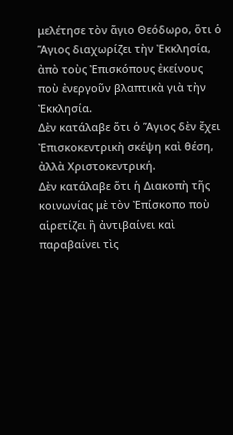μελέτησε τὸν ἅγιο Θεόδωρο, ὅτι ὁ Ἅγιος διαχωρίζει τὴν Ἐκκλησία, ἀπὸ τοὺς Ἐπισκόπους ἐκείνους ποὺ ἐνεργοῦν βλαπτικὰ γιὰ τὴν Ἐκκλησία.
Δὲν κατάλαβε ὅτι ὁ Ἅγιος δὲν ἔχει Ἐπισκοκεντρικὴ σκέψη καὶ θέση, ἀλλὰ Χριστοκεντρική.
Δὲν κατάλαβε ὅτι ἡ Διακοπὴ τῆς κοινωνίας μὲ τὸν Ἐπίσκοπο ποὺ αἱρετίζει ἢ ἀντιβαίνει καὶ παραβαίνει τὶς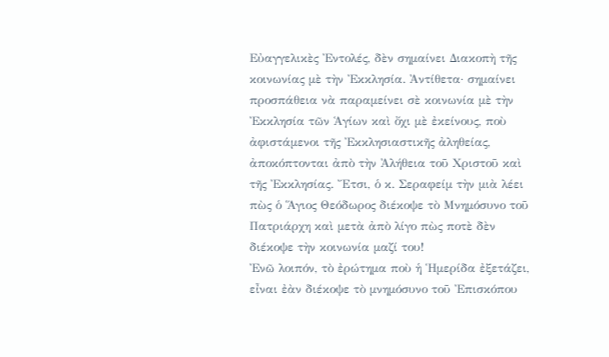Εὐαγγελικὲς Ἐντολές, δὲν σημαίνει Διακοπὴ τῆς κοινωνίας μὲ τὴν Ἐκκλησία. Ἀντίθετα· σημαίνει προσπάθεια νὰ παραμείνει σὲ κοινωνία μὲ τὴν Ἐκκλησία τῶν Ἁγίων καὶ ὄχι μὲ ἐκείνους, ποὺ ἀφιστάμενοι τῆς Ἐκκλησιαστικῆς ἀληθείας, ἀποκόπτονται ἀπὸ τὴν Ἀλήθεια τοῦ Χριστοῦ καὶ τῆς Ἐκκλησίας. Ἔτσι, ὁ κ. Σεραφείμ τὴν μιὰ λέει πὼς ὁ Ἅγιος Θεόδωρος διέκοψε τὸ Μνημόσυνο τοῦ Πατριάρχη καὶ μετὰ ἀπὸ λίγο πὼς ποτὲ δὲν διέκοψε τὴν κοινωνία μαζί του!
Ἐνῶ λοιπόν, τὸ ἐρώτημα ποὺ ἡ Ἡμερίδα ἐξετάζει, εἶναι ἐὰν διέκοψε τὸ μνημόσυνο τοῦ Ἐπισκόπου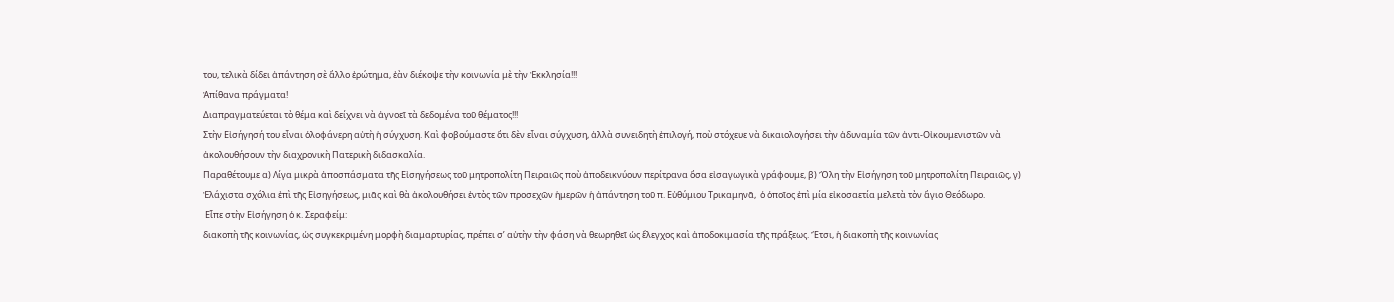του, τελικὰ δίδει ἀπάντηση σὲ ἄλλο ἐρώτημα, ἐὰν διέκοψε τὴν κοινωνία μὲ τὴν Ἐκκλησία!!!
Ἀπίθανα πράγματα!
Διαπραγματεύεται τὸ θέμα καὶ δείχνει νὰ ἀγνοεῖ τὰ δεδομένα τοῦ θέματος!!!
Στὴν Εἰσήγησή του εἶναι ὁλοφάνερη αὐτὴ ἡ σύγχυση. Καὶ φοβούμαστε ὅτι δὲν εἶναι σύγχυση, ἀλλὰ συνειδητὴ ἐπιλογή, ποὺ στόχευε νὰ δικαιολογήσει τὴν ἀδυναμία τῶν ἀντι-Οἰκουμενιστῶν νὰ ἀκολουθήσουν τὴν διαχρονικὴ Πατερικὴ διδασκαλία.
Παραθέτουμε α) Λίγα μικρὰ ἀποσπάσματα τῆς Εἰσηγήσεως τοῦ μητροπολίτη Πειραιῶς ποὺ ἀποδεικνύουν περίτρανα ὅσα εἰσαγωγικὰ γράφουμε, β) Ὅλη τὴν Εἰσήγηση τοῦ μητροπολίτη Πειραιῶς, γ) Ἐλάχιστα σχόλια ἐπὶ τῆς Εἰσηγήσεως, μιᾶς καὶ θὰ ἀκολουθήσει ἐντὸς τῶν προσεχῶν ἡμερῶν ἡ ἀπάντηση τοῦ π. Εὐθύμιου Τρικαμηνᾶ,  ὁ ὁποῖος ἐπὶ μία εἰκοσαετία μελετὰ τὸν ἅγιο Θεόδωρο.
 Εἶπε στὴν Εἰσήγηση ὁ κ. Σεραφείμ:
διακοπὴ τῆς κοινωνίας, ὡς συγκεκριμένη μορφὴ διαμαρτυρίας, πρέπει σ’ αὐτὴν τὴν φάση νὰ θεωρηθεῖ ὡς ἔλεγχος καὶ ἀποδοκιμασία τῆς πράξεως. Ἔτσι, ἡ διακοπὴ τῆς κοινωνίας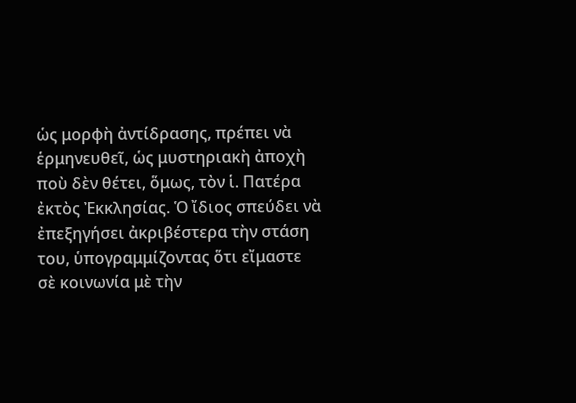ὡς μορφὴ ἀντίδρασης, πρέπει νὰ ἑρμηνευθεῖ, ὡς μυστηριακὴ ἀποχὴ ποὺ δὲν θέτει, ὅμως, τὸν ἱ. Πατέρα ἐκτὸς Ἐκκλησίας. Ὁ ἴδιος σπεύδει νὰ ἐπεξηγήσει ἀκριβέστερα τὴν στάση του, ὑπογραμμίζοντας ὅτι εἴμαστε σὲ κοινωνία μὲ τὴν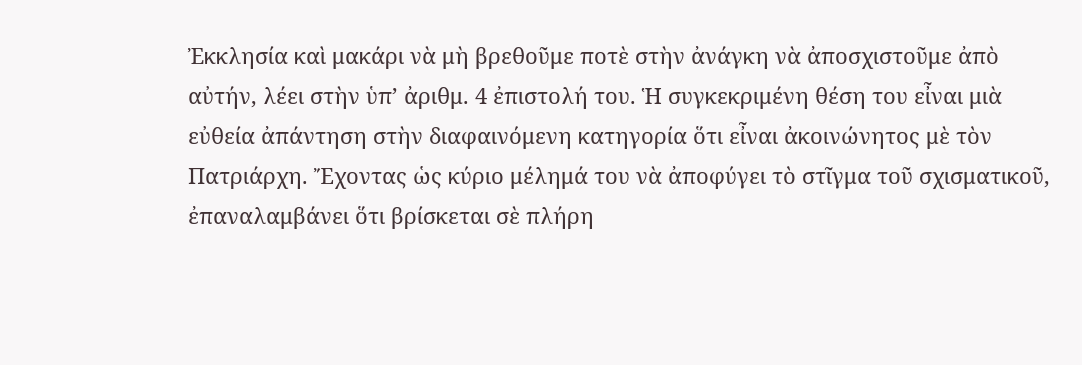Ἐκκλησία καὶ μακάρι νὰ μὴ βρεθοῦμε ποτὲ στὴν ἀνάγκη νὰ ἀποσχιστοῦμε ἀπὸ αὐτήν, λέει στὴν ὑπ’ ἀριθμ. 4 ἐπιστολή του. Ἡ συγκεκριμένη θέση του εἶναι μιὰ εὐθεία ἀπάντηση στὴν διαφαινόμενη κατηγορία ὅτι εἶναι ἀκοινώνητος μὲ τὸν Πατριάρχη. Ἔχοντας ὡς κύριο μέλημά του νὰ ἀποφύγει τὸ στῖγμα τοῦ σχισματικοῦ, ἐπαναλαμβάνει ὅτι βρίσκεται σὲ πλήρη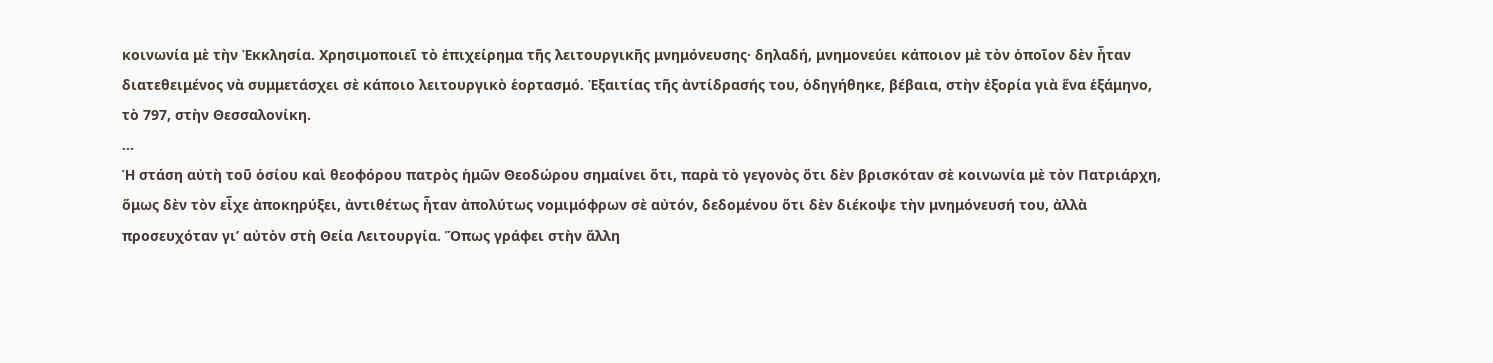κοινωνία μὲ τὴν Ἐκκλησία. Χρησιμοποιεῖ τὸ ἐπιχείρημα τῆς λειτουργικῆς μνημόνευσης· δηλαδή, μνημονεύει κάποιον μὲ τὸν ὁποῖον δὲν ἦταν διατεθειμένος νὰ συμμετάσχει σὲ κάποιο λειτουργικὸ ἑορτασμό. Ἐξαιτίας τῆς ἀντίδρασής του, ὁδηγήθηκε, βέβαια, στὴν ἐξορία γιὰ ἕνα ἑξάμηνο, τὸ 797, στὴν Θεσσαλονίκη.
...
Ἡ στάση αὐτὴ τοῦ ὁσίου καὶ θεοφόρου πατρὸς ἡμῶν Θεοδώρου σημαίνει ὅτι, παρὰ τὸ γεγονὸς ὅτι δὲν βρισκόταν σὲ κοινωνία μὲ τὸν Πατριάρχη, ὅμως δὲν τὸν εἶχε ἀποκηρύξει, ἀντιθέτως ἦταν ἀπολύτως νομιμόφρων σὲ αὐτόν, δεδομένου ὅτι δὲν διέκοψε τὴν μνημόνευσή του, ἀλλὰ προσευχόταν γι’ αὐτὸν στὴ Θεία Λειτουργία. Ὅπως γράφει στὴν ἄλλη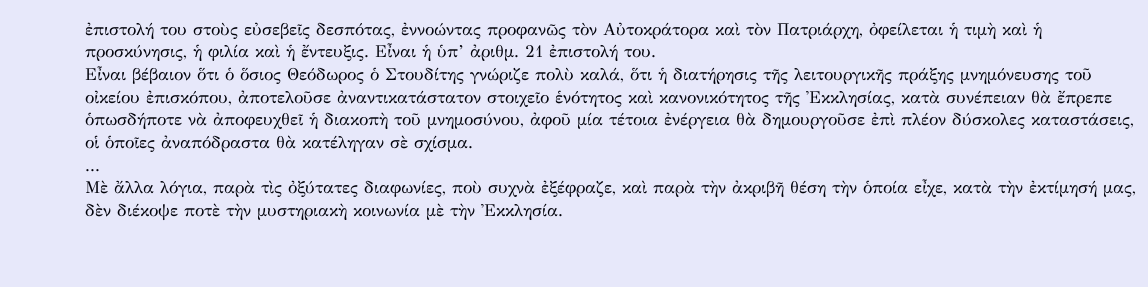ἐπιστολή του στοὺς εὐσεβεῖς δεσπότας, ἐννοώντας προφανῶς τὸν Αὐτοκράτορα καὶ τὸν Πατριάρχη, ὀφείλεται ἡ τιμὴ καὶ ἡ προσκύνησις, ἡ φιλία καὶ ἡ ἔντευξις. Εἶναι ἡ ὑπ’ ἀριθμ. 21 ἐπιστολή του.
Εἶναι βέβαιον ὅτι ὁ ὅσιος Θεόδωρος ὁ Στουδίτης γνώριζε πολὺ καλά, ὅτι ἡ διατήρησις τῆς λειτουργικῆς πράξης μνημόνευσης τοῦ οἰκείου ἐπισκόπου, ἀποτελοῦσε ἀναντικατάστατον στοιχεῖο ἑνότητος καὶ κανονικότητος τῆς Ἐκκλησίας, κατὰ συνέπειαν θὰ ἔπρεπε ὁπωσδήποτε νὰ ἀποφευχθεῖ ἡ διακοπὴ τοῦ μνημοσύνου, ἀφοῦ μία τέτοια ἐνέργεια θὰ δημουργοῦσε ἐπὶ πλέον δύσκολες καταστάσεις, οἱ ὁποῖες ἀναπόδραστα θὰ κατέληγαν σὲ σχίσμα.
...
Μὲ ἄλλα λόγια, παρὰ τὶς ὀξύτατες διαφωνίες, ποὺ συχνὰ ἐξέφραζε, καὶ παρὰ τὴν ἀκριβῆ θέση τὴν ὁποία εἶχε, κατὰ τὴν ἐκτίμησή μας, δὲν διέκοψε ποτὲ τὴν μυστηριακὴ κοινωνία μὲ τὴν Ἐκκλησία.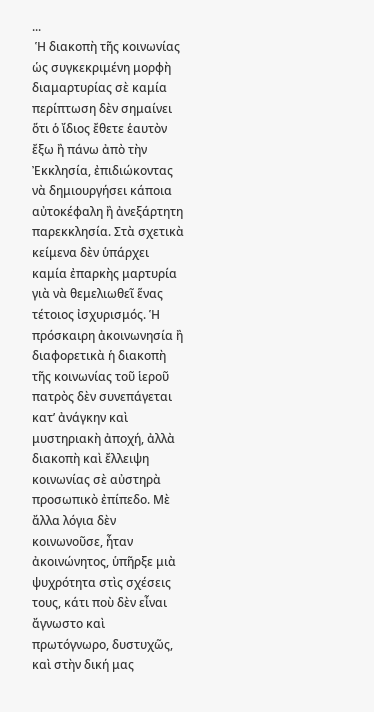...
 Ἡ διακοπὴ τῆς κοινωνίας ὡς συγκεκριμένη μορφὴ διαμαρτυρίας σὲ καμία περίπτωση δὲν σημαίνει ὅτι ὁ ἴδιος ἔθετε ἑαυτὸν ἔξω ἢ πάνω ἀπὸ τὴν Ἐκκλησία, ἐπιδιώκοντας νὰ δημιουργήσει κάποια αὐτοκέφαλη ἢ ἀνεξάρτητη παρεκκλησία. Στὰ σχετικὰ κείμενα δὲν ὑπάρχει καμία ἐπαρκὴς μαρτυρία γιὰ νὰ θεμελιωθεῖ ἕνας τέτοιος ἰσχυρισμός. Ἡ πρόσκαιρη ἀκοινωνησία ἢ διαφορετικὰ ἡ διακοπὴ τῆς κοινωνίας τοῦ ἱεροῦ πατρὸς δὲν συνεπάγεται κατ’ ἀνάγκην καὶ μυστηριακὴ ἀποχή, ἀλλὰ διακοπὴ καὶ ἔλλειψη κοινωνίας σὲ αὐστηρὰ προσωπικὸ ἐπίπεδο. Μὲ ἄλλα λόγια δὲν κοινωνοῦσε, ἦταν ἀκοινώνητος, ὑπῆρξε μιὰ ψυχρότητα στὶς σχέσεις τους, κάτι ποὺ δὲν εἶναι ἄγνωστο καὶ πρωτόγνωρο, δυστυχῶς, καὶ στὴν δική μας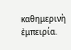καθημερινὴ ἐμπειρία.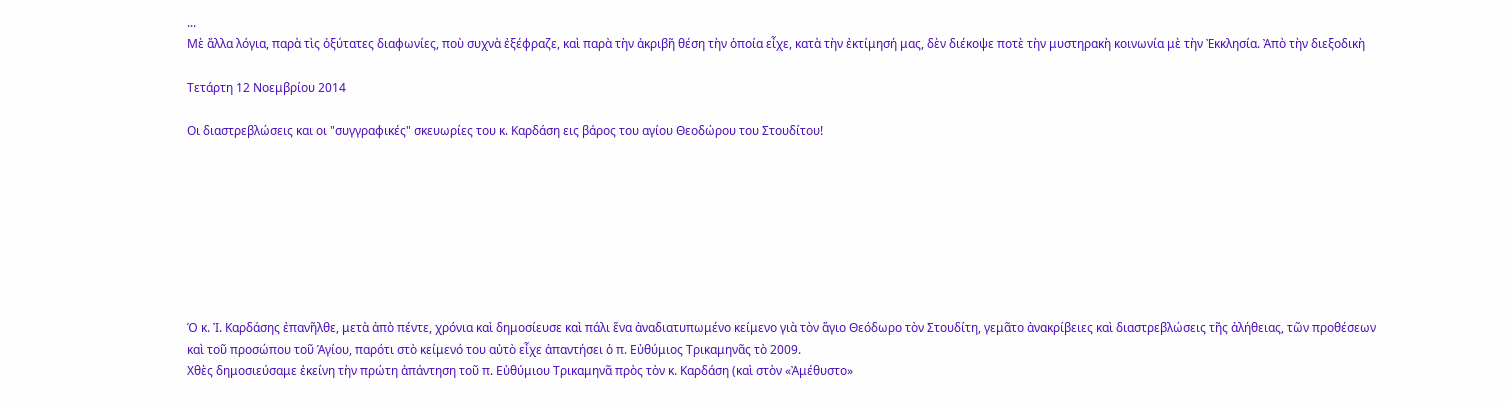...
Μὲ ἄλλα λόγια, παρὰ τὶς ὀξύτατες διαφωνίες, ποὺ συχνὰ ἐξέφραζε, καὶ παρὰ τὴν ἀκριβῆ θέση τὴν ὁποία εἶχε, κατὰ τὴν ἐκτίμησή μας, δὲν διέκοψε ποτὲ τὴν μυστηρακὴ κοινωνία μὲ τὴν Ἐκκλησία. Ἀπὸ τὴν διεξοδικὴ

Τετάρτη 12 Νοεμβρίου 2014

Οι διαστρεβλώσεις και οι "συγγραφικές" σκευωρίες του κ. Καρδάση εις βάρος του αγίου Θεοδώρου του Στουδίτου!








Ὁ κ. Ἰ. Καρδάσης ἐπανῆλθε, μετὰ ἀπὸ πέντε, χρόνια καὶ δημοσίευσε καὶ πάλι ἕνα ἀναδιατυπωμένο κείμενο γιὰ τὸν ἅγιο Θεόδωρο τὸν Στουδίτη, γεμᾶτο ἀνακρίβειες καὶ διαστρεβλώσεις τῆς ἀλήθειας, τῶν προθέσεων καὶ τοῦ προσώπου τοῦ Ἁγίου, παρότι στὸ κείμενό του αὐτὸ εἶχε ἀπαντήσει ὁ π. Εὐθύμιος Τρικαμηνᾶς τὸ 2009.
Χθὲς δημοσιεύσαμε ἐκείνη τὴν πρώτη ἀπάντηση τοῦ π. Εὐθύμιου Τρικαμηνᾶ πρὸς τὸν κ. Καρδάση (καὶ στὸν «Ἀμέθυστο»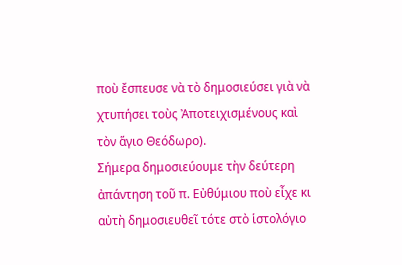ποὺ ἔσπευσε νὰ τὸ δημοσιεύσει γιὰ νὰ χτυπήσει τοὺς Ἀποτειχισμένους καὶ τὸν ἅγιο Θεόδωρο).
Σήμερα δημοσιεύουμε τὴν δεύτερη ἀπάντηση τοῦ π. Εὐθύμιου ποὺ εἶχε κι αὐτὴ δημοσιευθεῖ τότε στὸ ἱστολόγιο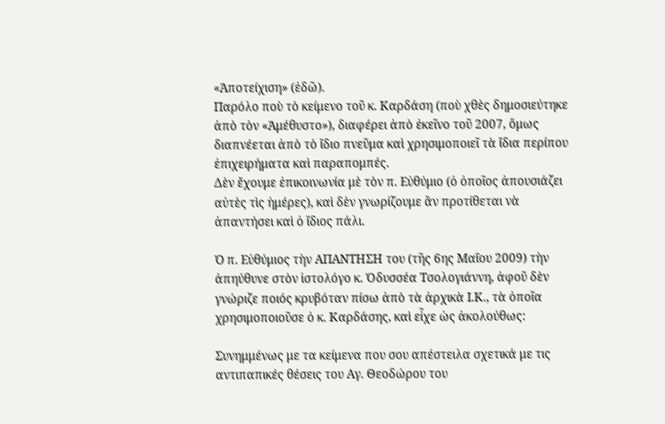«Ἀποτείχιση» (ἐδῶ).
Παρόλο ποὺ τὸ κείμενο τοῦ κ. Καρδάση (ποὺ χθὲς δημοσιεύτηκε ἀπὸ τὸν «Ἀμέθυστο»), διαφέρει ἀπὸ ἐκεῖνο τοῦ 2007, ὅμως διαπνέεται ἀπὸ τὸ ἴδιο πνεῦμα καὶ χρησιμοποιεῖ τὰ ἴδια περίπου ἐπιχειρήματα καὶ παραπομπές.
Δὲν ἔχουμε ἐπικοινωνία μὲ τὸν π. Εὐθύμιο (ὁ ὁποῖος ἀπουσιάζει αὐτὲς τὶς ἡμέρες), καὶ δὲν γνωρίζουμε ἂν προτίθεται νὰ ἀπαντήσει καὶ ὁ ἴδιος πάλι.

Ὁ π. Εὐθύμιος τὴν ΑΠΑΝΤΗΣΗ του (τῆς 6ης Μαΐου 2009) τὴν ἀπηύθυνε στὸν ἱστολόγο κ. Ὀδυσσέα Τσολογιάννη, ἀφοῦ δὲν γνώριζε ποιός κρυβόταν πίσω ἀπὸ τὰ ἀρχικὰ Ι.Κ., τὰ ὁποῖα χρησιμοποιοῦσε ὁ κ. Καρδάσης, καὶ εἶχε ὡς ἀκολούθως:

Συνημμένως με τα κείμενα που σου απέστειλα σχετικά με τις αντιπαπικές θέσεις του Αγ. Θεοδώρου του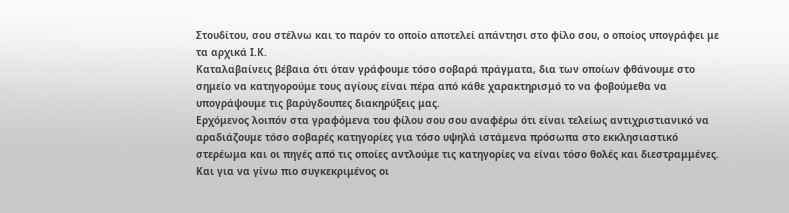Στουδίτου, σου στέλνω και το παρόν το οποίο αποτελεί απάντησι στο φίλο σου, ο οποίος υπογράφει με τα αρχικά Ι.Κ.
Καταλαβαίνεις βέβαια ότι όταν γράφουμε τόσο σοβαρά πράγματα, δια των οποίων φθάνουμε στο σημείο να κατηγορούμε τους αγίους είναι πέρα από κάθε χαρακτηρισμό το να φοβούμεθα να υπογράψουμε τις βαρύγδουπες διακηρύξεις μας.
Ερχόμενος λοιπόν στα γραφόμενα του φίλου σου σου αναφέρω ότι είναι τελείως αντιχριστιανικό να αραδιάζουμε τόσο σοβαρές κατηγορίες για τόσο υψηλά ιστάμενα πρόσωπα στο εκκλησιαστικό στερέωμα και οι πηγές από τις οποίες αντλούμε τις κατηγορίες να είναι τόσο θολές και διεστραμμένες.
Και για να γίνω πιο συγκεκριμένος οι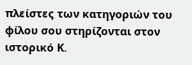πλείστες των κατηγοριών του φίλου σου στηρίζονται στον ιστορικό Κ.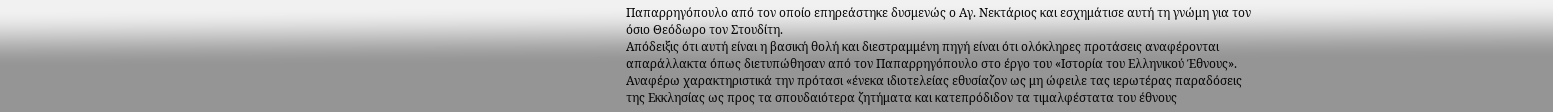Παπαρρηγόπουλο από τον οποίο επηρεάστηκε δυσμενώς ο Αγ. Νεκτάριος και εσχημάτισε αυτή τη γνώμη για τον όσιο Θεόδωρο τον Στουδίτη.
Απόδειξις ότι αυτή είναι η βασική θολή και διεστραμμένη πηγή είναι ότι ολόκληρες προτάσεις αναφέρονται απαράλλακτα όπως διετυπώθησαν από τον Παπαρρηγόπουλο στο έργο του «Ιστορία του Ελληνικού Έθνους».
Αναφέρω χαρακτηριστικά την πρότασι «ένεκα ιδιοτελείας εθυσίαζον ως μη ώφειλε τας ιερωτέρας παραδόσεις της Εκκλησίας ως προς τα σπουδαιότερα ζητήματα και κατεπρόδιδον τα τιμαλφέστατα του έθνους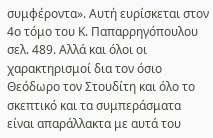συμφέροντα». Αυτή ευρίσκεται στον 4ο τόμο του Κ. Παπαρρηγόπουλου σελ. 489. Αλλά και όλοι οι χαρακτηρισμοί δια τον όσιο Θεόδωρο τον Στουδίτη και όλο το σκεπτικό και τα συμπεράσματα είναι απαράλλακτα με αυτά του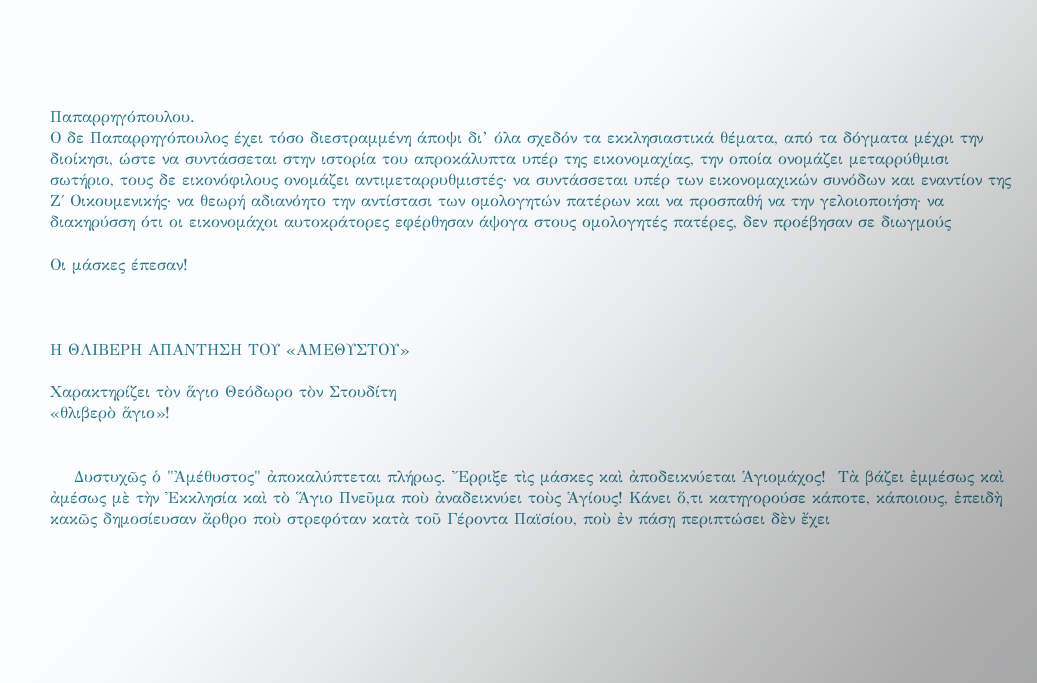Παπαρρηγόπουλου.
Ο δε Παπαρρηγόπουλος έχει τόσο διεστραμμένη άποψι δι’ όλα σχεδόν τα εκκλησιαστικά θέματα, από τα δόγματα μέχρι την διοίκησι, ώστε να συντάσσεται στην ιστορία του απροκάλυπτα υπέρ της εικονομαχίας, την οποία ονομάζει μεταρρύθμισι σωτήριο, τους δε εικονόφιλους ονομάζει αντιμεταρρυθμιστές· να συντάσσεται υπέρ των εικονομαχικών συνόδων και εναντίον της Ζ΄ Οικουμενικής· να θεωρή αδιανόητο την αντίστασι των ομολογητών πατέρων και να προσπαθή να την γελοιοποιήση· να διακηρύσση ότι οι εικονομάχοι αυτοκράτορες εφέρθησαν άψογα στους ομολογητές πατέρες, δεν προέβησαν σε διωγμούς

Οι μάσκες έπεσαν!



Η ΘΛΙΒΕΡΗ ΑΠΑΝΤΗΣΗ ΤΟΥ «ΑΜΕΘΥΣΤΟΥ»

Χαρακτηρίζει τὸν ἅγιο Θεόδωρο τὸν Στουδίτη
«θλιβερὸ ἅγιο»!


    Δυστυχῶς ὁ "Ἀμέθυστος" ἀποκαλύπτεται πλήρως. Ἔρριξε τὶς μάσκες καὶ ἀποδεικνύεται Ἁγιομάχος!  Τὰ βάζει ἐμμέσως καὶ ἀμέσως μὲ τὴν Ἐκκλησία καὶ τὸ Ἅγιο Πνεῦμα ποὺ ἀναδεικνύει τοὺς Ἁγίους! Κάνει ὅ,τι κατηγορούσε κάποτε, κάποιους, ἐπειδὴ κακῶς δημοσίευσαν ἄρθρο ποὺ στρεφόταν κατὰ τοῦ Γέροντα Παϊσίου, ποὺ ἐν πάσῃ περιπτώσει δὲν ἔχει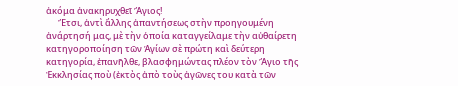ἀκόμα ἀνακηρυχθεῖ Ἅγιος!
      Ἔτσι, ἀντὶ ἄλλης ἀπαντήσεως στὴν προηγουμένη ἀνάρτησή μας, μὲ τὴν ὁποία καταγγείλαμε τὴν αὐθαίρετη κατηγοροποίηση τῶν Ἁγίων σὲ πρώτη καὶ δεύτερη κατηγορία, ἐπανῆλθε, βλασφημώντας πλέον τὸν Ἅγιο τῆς Ἐκκλησίας ποὺ (ἐκτὸς ἀπὸ τοὺς ἀγῶνες του κατὰ τῶν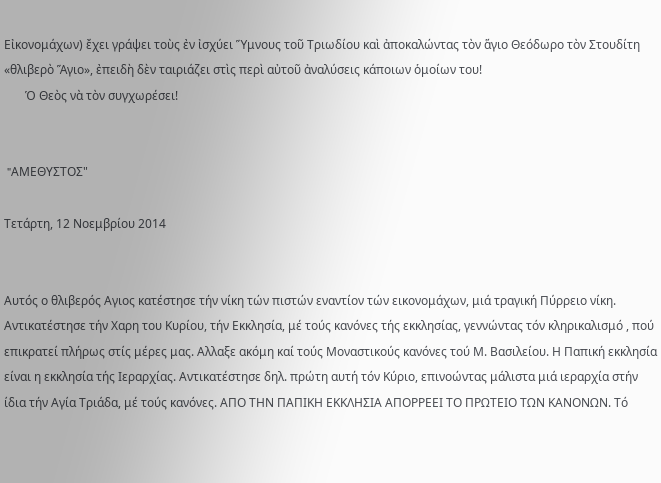Εἰκονομάχων) ἔχει γράψει τοὺς ἐν ἰσχύει Ὕμνους τοῦ Τριωδίου καὶ ἀποκαλώντας τὸν ἅγιο Θεόδωρο τὸν Στουδίτη «θλιβερὸ Ἅγιο», ἐπειδὴ δὲν ταιριάζει στὶς περὶ αὐτοῦ ἀναλύσεις κάποιων ὁμοίων του!
       Ὁ Θεὸς νὰ τὸν συγχωρέσει!


 "AMΕΘΥΣΤΟΣ"

Τετάρτη, 12 Νοεμβρίου 2014


Αυτός ο θλιβερός Αγιος κατέστησε τήν νίκη τών πιστών εναντίον τών εικονομάχων, μιά τραγική Πύρρειο νίκη. Αντικατέστησε τήν Χαρη του Κυρίου, τήν Εκκλησία, μέ τούς κανόνες τής εκκλησίας, γεννώντας τόν κληρικαλισμό , πού επικρατεί πλήρως στίς μέρες μας. Αλλαξε ακόμη καί τούς Μοναστικούς κανόνες τού Μ. Βασιλείου. Η Παπική εκκλησία είναι η εκκλησία τής Ιεραρχίας. Αντικατέστησε δηλ. πρώτη αυτή τόν Κύριο, επινοώντας μάλιστα μιά ιεραρχία στήν ίδια τήν Αγία Τριάδα, μέ τούς κανόνες. ΑΠΟ ΤΗΝ ΠΑΠΙΚΗ ΕΚΚΛΗΣΙΑ ΑΠΟΡΡΕΕΙ ΤΟ ΠΡΩΤΕΙΟ ΤΩΝ ΚΑΝΟΝΩΝ. Τό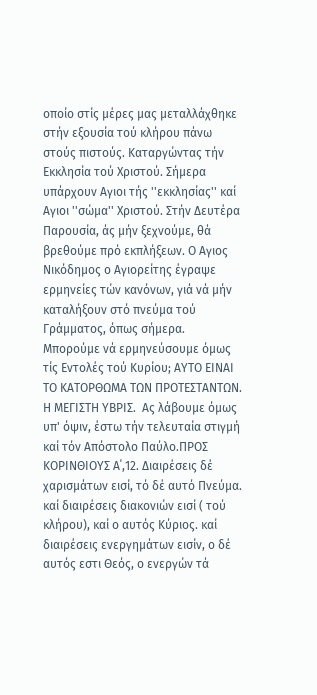οποίο στίς μέρες μας μεταλλάχθηκε στήν εξουσία τού κλήρου πάνω στούς πιστούς. Καταργώντας τήν Εκκλησία τού Χριστού. Σήμερα υπάρχουν Αγιοι τής ''εκκλησίας'' καί Αγιοι ''σώμα'' Χριστού. Στήν Δευτέρα Παρουσία, άς μήν ξεχνούμε, θά βρεθούμε πρό εκπλήξεων. Ο Αγιος Νικόδημος ο Αγιορείτης έγραψε ερμηνείες τών κανόνων, γιά νά μήν καταλήξουν στό πνεύμα τού Γράμματος, όπως σήμερα. Μπορούμε νά ερμηνεύσουμε όμως τίς Εντολές τού Κυρίου; ΑΥΤΟ ΕΙΝΑΙ ΤΟ ΚΑΤΟΡΘΩΜΑ ΤΩΝ ΠΡΟΤΕΣΤΑΝΤΩΝ. Η ΜΕΓΙΣΤΗ ΥΒΡΙΣ.  Ας λάβουμε όμως υπ' όψιν, έστω τήν τελευταία στιγμή καί τόν Απόστολο Παύλο.ΠΡΟΣ ΚΟΡΙΝΘΙΟΥΣ Α΄,12. Διαιρέσεις δέ χαρισμάτων εισί, τό δέ αυτό Πνεύμα. καί διαιρέσεις διακονιών εισί ( τού κλήρου), καί ο αυτός Κύριος. καί διαιρέσεις ενεργημάτων εισίν, ο δέ αυτός εστι Θεός, ο ενεργών τά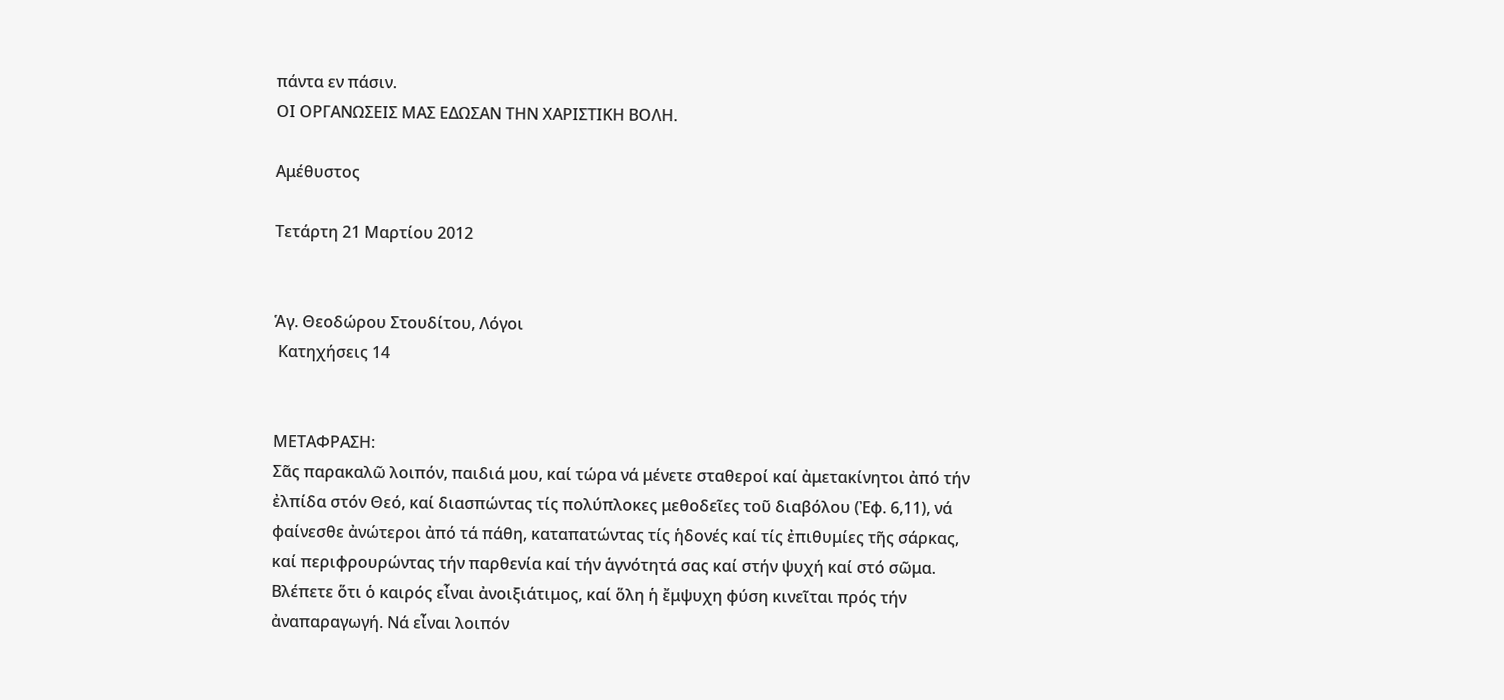πάντα εν πάσιν.
ΟΙ ΟΡΓΑΝΩΣΕΙΣ ΜΑΣ ΕΔΩΣΑΝ ΤΗΝ ΧΑΡΙΣΤΙΚΗ ΒΟΛΗ.

Αμέθυστος

Τετάρτη 21 Μαρτίου 2012


Ἁγ. Θεοδώρου Στουδίτου, Λόγοι
 Κατηχήσεις 14


ΜΕΤΑΦΡΑΣΗ:
Σᾶς παρακαλῶ λοιπόν, παιδιά μου, καί τώρα νά μένετε σταθεροί καί ἀμετακίνητοι ἀπό τήν ἐλπίδα στόν Θεό, καί διασπώντας τίς πολύπλοκες μεθοδεῖες τοῦ διαβόλου (Ἐφ. 6,11), νά φαίνεσθε ἀνώτεροι ἀπό τά πάθη, καταπατώντας τίς ἡδονές καί τίς ἐπιθυμίες τῆς σάρκας, καί περιφρουρώντας τήν παρθενία καί τήν ἁγνότητά σας καί στήν ψυχή καί στό σῶμα. Βλέπετε ὅτι ὁ καιρός εἶναι ἀνοιξιάτιμος, καί ὅλη ἡ ἔμψυχη φύση κινεῖται πρός τήν ἀναπαραγωγή. Νά εἶναι λοιπόν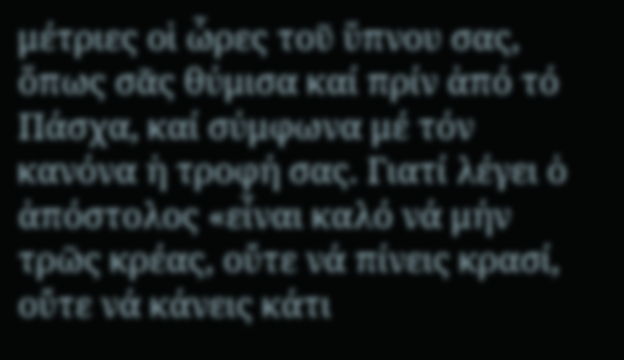μέτριες οἱ ὧρες τοῦ ὕπνου σας, ὅπως σᾶς θύμισα καί πρίν ἀπό τό Πάσχα, καί σύμφωνα μέ τόν κανόνα ἡ τροφή σας. Γιατί λέγει ὁ ἀπόστολος «εἶναι καλό νά μήν τρῶς κρέας, οὔτε νά πίνεις κρασί, οὔτε νά κάνεις κάτι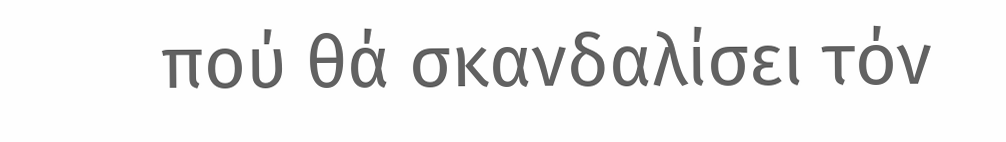πού θά σκανδαλίσει τόν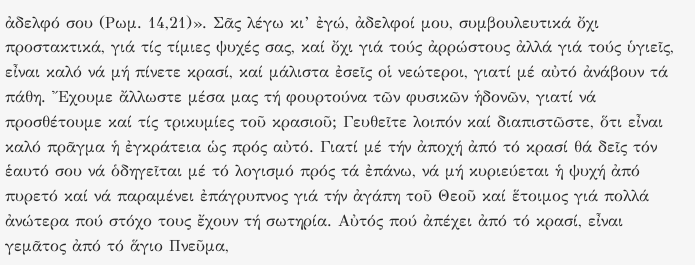ἀδελφό σου (Ρωμ. 14,21)». Σᾶς λέγω κι’ ἐγώ, ἀδελφοί μου, συμβουλευτικά ὄχι προστακτικά, γιά τίς τίμιες ψυχές σας, καί ὄχι γιά τούς ἀρρώστους ἀλλά γιά τούς ὑγιεῖς, εἶναι καλό νά μή πίνετε κρασί, καί μάλιστα ἐσεῖς οἱ νεώτεροι, γιατί μέ αὐτό ἀνάβουν τά πάθη. Ἔχουμε ἄλλωστε μέσα μας τή φουρτούνα τῶν φυσικῶν ἡδονῶν, γιατί νά προσθέτουμε καί τίς τρικυμίες τοῦ κρασιοῦ; Γευθεῖτε λοιπόν καί διαπιστῶστε, ὅτι εἶναι καλό πρᾶγμα ἡ ἐγκράτεια ὡς πρός αὐτό. Γιατί μέ τήν ἀποχή ἀπό τό κρασί θά δεῖς τόν ἑαυτό σου νά ὁδηγεῖται μέ τό λογισμό πρός τά ἐπάνω, νά μή κυριεύεται ἡ ψυχή ἀπό πυρετό καί νά παραμένει ἐπάγρυπνος γιά τήν ἀγάπη τοῦ Θεοῦ καί ἕτοιμος γιά πολλά ἀνώτερα πού στόχο τους ἔχουν τή σωτηρία. Αὐτός πού ἀπέχει ἀπό τό κρασί, εἶναι γεμᾶτος ἀπό τό ἅγιο Πνεῦμα,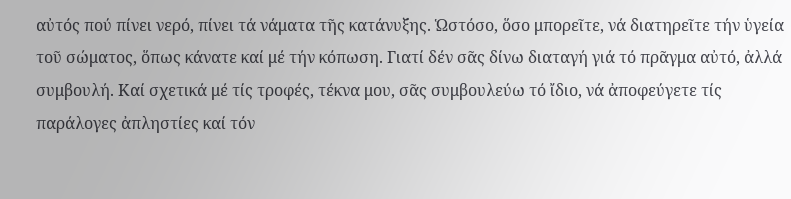αὐτός πού πίνει νερό, πίνει τά νάματα τῆς κατάνυξης. Ὡστόσο, ὅσο μπορεῖτε, νά διατηρεῖτε τήν ὑγεία τοῦ σώματος, ὅπως κάνατε καί μέ τήν κόπωση. Γιατί δέν σᾶς δίνω διαταγή γιά τό πρᾶγμα αὐτό, ἀλλά συμβουλή. Καί σχετικά μέ τίς τροφές, τέκνα μου, σᾶς συμβουλεύω τό ἴδιο, νά ἀποφεύγετε τίς παράλογες ἀπληστίες καί τόν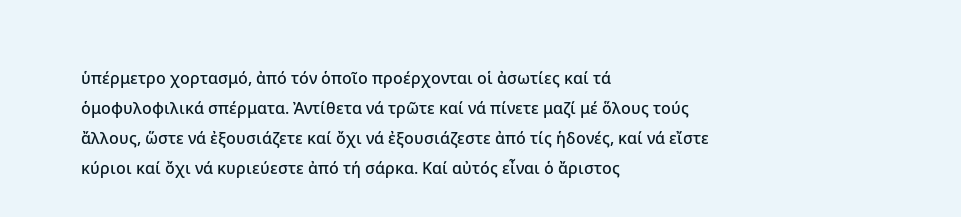ὑπέρμετρο χορτασμό, ἀπό τόν ὁποῖο προέρχονται οἱ ἀσωτίες καί τά ὁμοφυλοφιλικά σπέρματα. Ἀντίθετα νά τρῶτε καί νά πίνετε μαζί μέ ὅλους τούς ἄλλους, ὥστε νά ἐξουσιάζετε καί ὄχι νά ἐξουσιάζεστε ἀπό τίς ἡδονές, καί νά εἴστε κύριοι καί ὄχι νά κυριεύεστε ἀπό τή σάρκα. Καί αὐτός εἶναι ὁ ἄριστος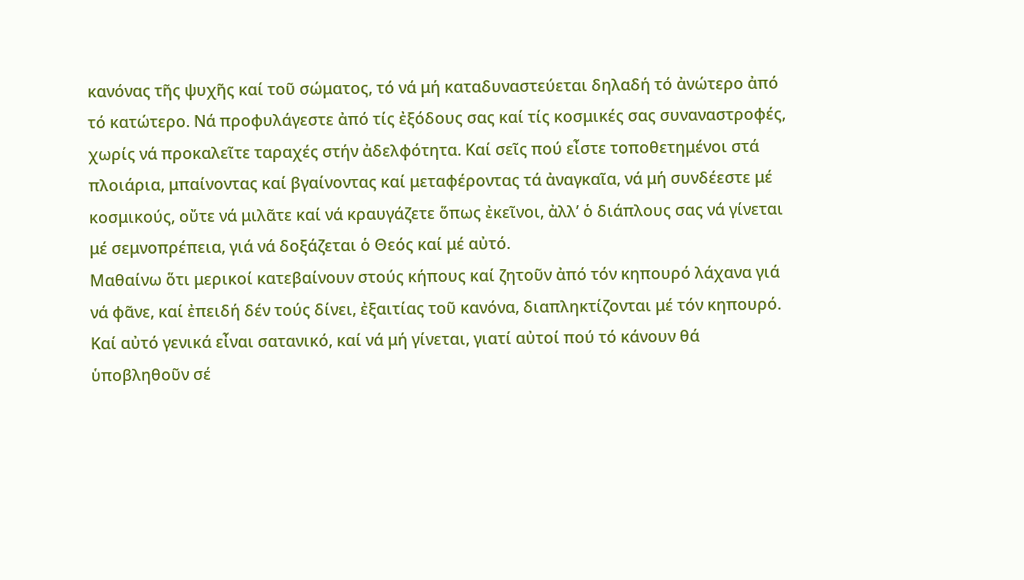κανόνας τῆς ψυχῆς καί τοῦ σώματος, τό νά μή καταδυναστεύεται δηλαδή τό ἀνώτερο ἀπό τό κατώτερο. Νά προφυλάγεστε ἀπό τίς ἐξόδους σας καί τίς κοσμικές σας συναναστροφές, χωρίς νά προκαλεῖτε ταραχές στήν ἀδελφότητα. Καί σεῖς πού εἶστε τοποθετημένοι στά πλοιάρια, μπαίνοντας καί βγαίνοντας καί μεταφέροντας τά ἀναγκαῖα, νά μή συνδέεστε μέ κοσμικούς, οὔτε νά μιλᾶτε καί νά κραυγάζετε ὅπως ἐκεῖνοι, ἀλλ’ ὁ διάπλους σας νά γίνεται μέ σεμνοπρέπεια, γιά νά δοξάζεται ὁ Θεός καί μέ αὐτό.
Μαθαίνω ὅτι μερικοί κατεβαίνουν στούς κήπους καί ζητοῦν ἀπό τόν κηπουρό λάχανα γιά νά φᾶνε, καί ἐπειδή δέν τούς δίνει, ἐξαιτίας τοῦ κανόνα, διαπληκτίζονται μέ τόν κηπουρό. Καί αὐτό γενικά εἶναι σατανικό, καί νά μή γίνεται, γιατί αὐτοί πού τό κάνουν θά ὑποβληθοῦν σέ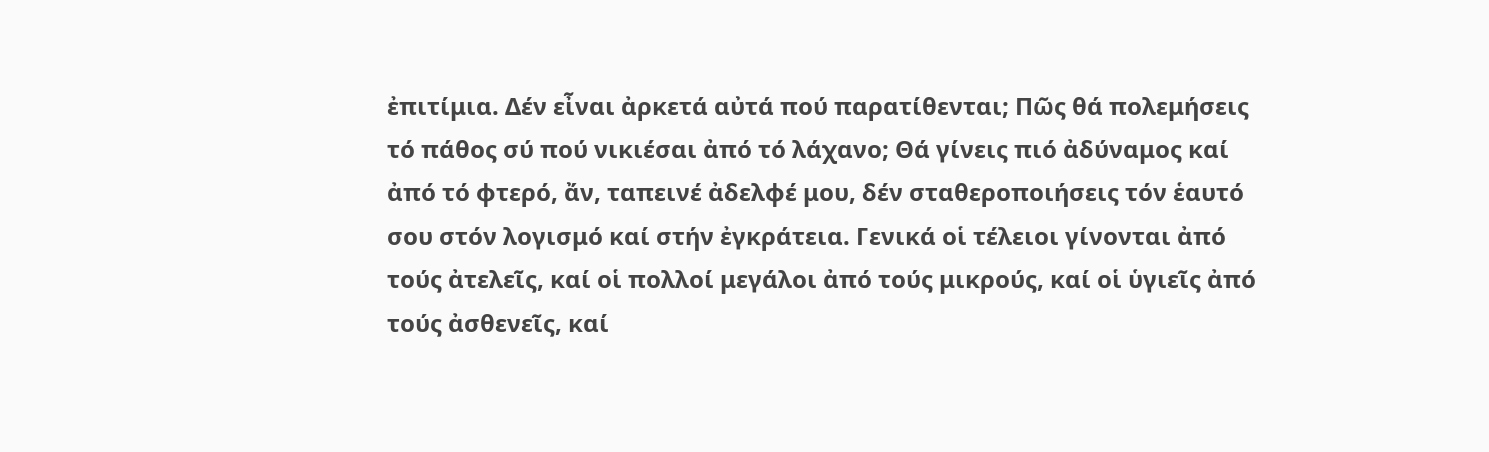ἐπιτίμια. Δέν εἶναι ἀρκετά αὐτά πού παρατίθενται; Πῶς θά πολεμήσεις τό πάθος σύ πού νικιέσαι ἀπό τό λάχανο; Θά γίνεις πιό ἀδύναμος καί ἀπό τό φτερό, ἄν, ταπεινέ ἀδελφέ μου, δέν σταθεροποιήσεις τόν ἑαυτό σου στόν λογισμό καί στήν ἐγκράτεια. Γενικά οἱ τέλειοι γίνονται ἀπό τούς ἀτελεῖς, καί οἱ πολλοί μεγάλοι ἀπό τούς μικρούς, καί οἱ ὑγιεῖς ἀπό τούς ἀσθενεῖς, καί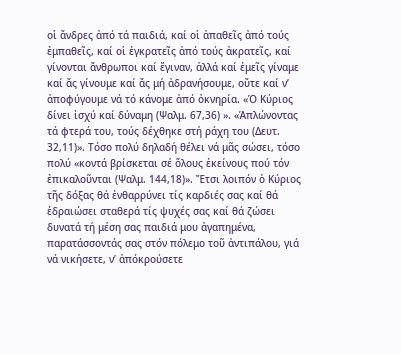οἱ ἄνδρες ἀπό τά παιδιά, καί οἱ ἀπαθεῖς ἀπό τούς ἐμπαθεῖς, καί οἱ ἐγκρατεῖς ἀπό τούς ἀκρατεῖς, καί γίνονται ἄνθρωποι καί ἔγιναν, ἀλλά καί ἐμεῖς γίναμε καί ἄς γίνουμε καί ἄς μή ἀδρανήσουμε, οὔτε καί ν’ ἀποφύγουμε νά τό κάνομε ἀπό ὀκνηρία. «Ὁ Κύριος δίνει ἰσχύ καί δύναμη (Ψαλμ. 67,36) ». «Ἁπλώνοντας τά φτερά του, τούς δέχθηκε στή ράχη του (Δευτ. 32,11)». Τόσο πολύ δηλαδή θέλει νά μᾶς σώσει, τόσο πολύ «κοντά βρίσκεται σέ ὅλους ἐκείνους πού τόν ἐπικαλοῦνται (Ψαλμ. 144,18)». Ἔτσι λοιπόν ὁ Κύριος τῆς δόξας θά ἐνθαρρύνει τίς καρδιές σας καί θά ἑδραιώσει σταθερά τίς ψυχές σας καί θά ζώσει δυνατά τή μέση σας παιδιά μου ἀγαπημένα, παρατάσσοντάς σας στόν πόλεμο τοῦ ἀντιπάλου, γιά νά νικήσετε, ν’ ἀπόκρούσετε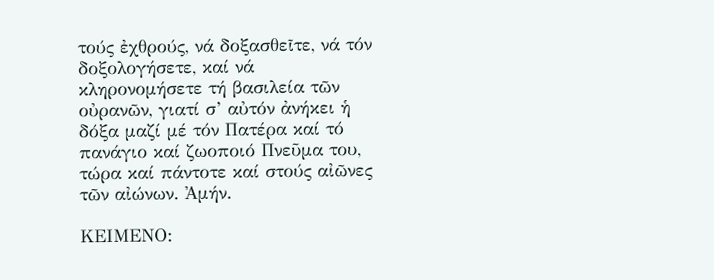τούς ἐχθρούς, νά δοξασθεῖτε, νά τόν δοξολογήσετε, καί νά κληρονομήσετε τή βασιλεία τῶν οὐρανῶν, γιατί σ’ αὐτόν ἀνήκει ἡ δόξα μαζί μέ τόν Πατέρα καί τό πανάγιο καί ζωοποιό Πνεῦμα του, τώρα καί πάντοτε καί στούς αἰῶνες τῶν αἰώνων. Ἀμήν.

ΚΕΙΜΕΝΟ: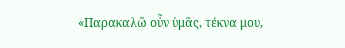«Παρακαλῶ οὖν ὑμᾶς, τέκνα μου,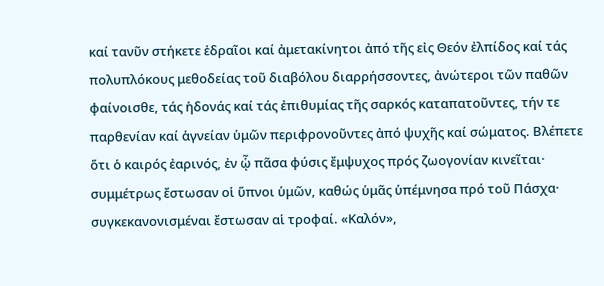καί τανῦν στήκετε ἑδραῖοι καί ἀμετακίνητοι ἀπό τῆς εἰς Θεόν ἐλπίδος καί τάς πολυπλόκους μεθοδείας τοῦ διαβόλου διαρρήσσοντες, ἀνώτεροι τῶν παθῶν φαίνοισθε, τάς ἡδονάς καί τάς ἐπιθυμίας τῆς σαρκός καταπατοῦντες, τήν τε παρθενίαν καί ἁγνείαν ὑμῶν περιφρονοῦντες ἀπό ψυχῆς καί σώματος. Βλέπετε ὅτι ὁ καιρός ἐαρινός, ἐν ᾧ πᾶσα φύσις ἔμψυχος πρός ζωογονίαν κινεῖται· συμμέτρως ἔστωσαν οἱ ὕπνοι ὑμῶν, καθώς ὑμᾶς ὑπέμνησα πρό τοῦ Πάσχα· συγκεκανονισμέναι ἔστωσαν αἱ τροφαί. «Καλόν»,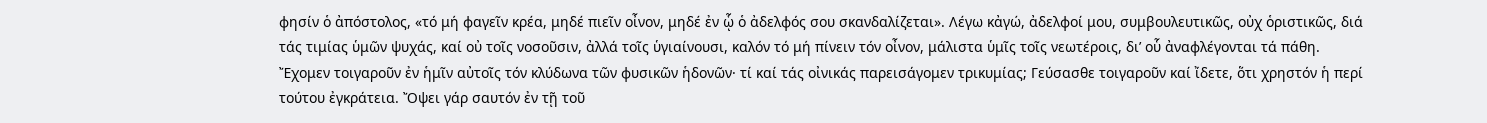φησίν ὁ ἀπόστολος, «τό μή φαγεῖν κρέα, μηδέ πιεῖν οἶνον, μηδέ ἐν ᾧ ὁ ἀδελφός σου σκανδαλίζεται». Λέγω κἀγώ, ἀδελφοί μου, συμβουλευτικῶς, οὐχ ὁριστικῶς, διά τάς τιμίας ὑμῶν ψυχάς, καί οὐ τοῖς νοσοῦσιν, ἀλλά τοῖς ὑγιαίνουσι, καλόν τό μή πίνειν τόν οἶνον, μάλιστα ὑμῖς τοῖς νεωτέροις, δι’ οὗ ἀναφλέγονται τά πάθη. Ἔχομεν τοιγαροῦν ἐν ἡμῖν αὐτοῖς τόν κλύδωνα τῶν φυσικῶν ἡδονῶν· τί καί τάς οἰνικάς παρεισάγομεν τρικυμίας; Γεύσασθε τοιγαροῦν καί ἴδετε, ὅτι χρηστόν ἡ περί τούτου ἐγκράτεια. Ὄψει γάρ σαυτόν ἐν τῇ τοῦ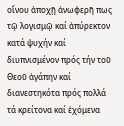οἴνου ἀποχῇ ἀνωφερῆ πως τῷ λογισμῷ καί ἀπύρεκτον κατά ψυχήν καί διυπνισμένον πρός τήν τοῦ Θεοῦ ἀγάπην καί διανεστηκότα πρός πολλά τά κρείτονα καί ἐχόμενα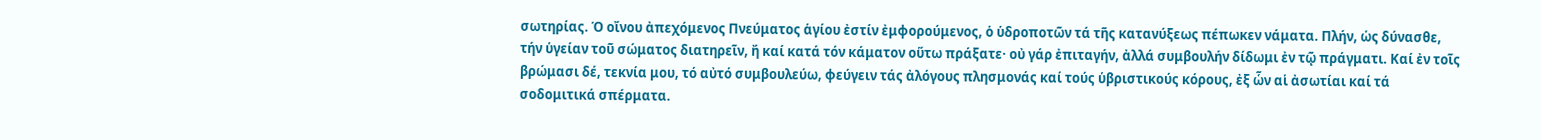σωτηρίας. Ὁ οἴνου ἀπεχόμενος Πνεύματος ἁγίου ἐστίν ἐμφορούμενος, ὁ ὑδροποτῶν τά τῆς κατανύξεως πέπωκεν νάματα. Πλήν, ὡς δύνασθε, τήν ὑγείαν τοῦ σώματος διατηρεῖν, ἤ καί κατά τόν κάματον οὕτω πράξατε· οὐ γάρ ἐπιταγήν, ἀλλά συμβουλήν δίδωμι ἐν τῷ πράγματι. Καί ἐν τοῖς βρώμασι δέ, τεκνία μου, τό αὐτό συμβουλεύω, φεύγειν τάς ἀλόγους πλησμονάς καί τούς ὑβριστικούς κόρους, ἐξ ὧν αἱ ἀσωτίαι καί τά σοδομιτικά σπέρματα.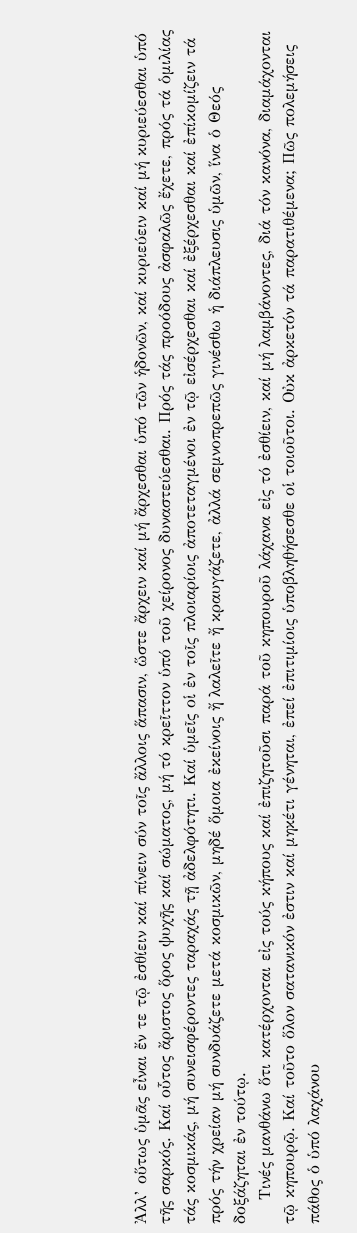Ἀλλ’ οὕτως ὑμᾶς εἶναι ἔν τε τῷ ἐσθίειν καί πίνειν σύν τοῖς ἄλλοις ἅπασιν, ὥστε ἄρχειν καί μή ἄρχεσθαι ὑπό τῶν ἡδονῶν, καί κυριεύειν καί μή κυριεύεσθαι ὑπό τῆς σαρκός. Καί οὗτος ἄριστος ὅρος ψυχῆς καί σώματος, μή τό κρεῖττον ὑπό τοῦ χείρονος δυναστεύεσθαι. Πρός τάς προόδους ἀσφαλῶς ἔχετε, πρός τά ὁμιλίας τάς κοσμικάς, μή συνεισφέροντες ταραχάς τῇ ἀδελφότητι. Καί ὑμεῖς οἱ ἐν τοῖς πλοιαρίοις ἀποτεταγμένοι ἐν τῷ εἰσέρχεσθαι καί ἐξέρχεσθαι καί ἐπίκομίζειν τά πρός τήν χρείαν μή συνδυάζετε μετά κοσμικῶν, μηδέ ὅμοια ἐκείνοις ἤ λαλεῖτε ἤ κραυγάζετε, ἀλλά σεμνοπρεπῶς γινέσθω ἡ διάπλευσις ὑμῶν, ἵνα ὁ Θεός δοξάζηται ἐν τούτῳ.
    Τινές μανθάνω ὅτι κατέρχονται εἰς τούς κήπους καί ἐπιζητοῦσι παρά τοῦ κηπουροῦ λάχανα εἰς τό ἐσθίειν, καί μή λαμβάνοντες, διά τόν κανόνα, διαμάχονται τῷ κηπουρῷ. Καί τοῦτο ὅλον σατανικόν ἐστιν καί μηκέτι γένηται, ἐπεί ἐπιτιμίοις ὑποβληθήσεσθε οἱ τοιοῦτοι. Οὐκ ἀρκετόν τά παρατιθέμενα; Πῶς πολεμήσεις πάθος ὁ ὑπό λαχάνου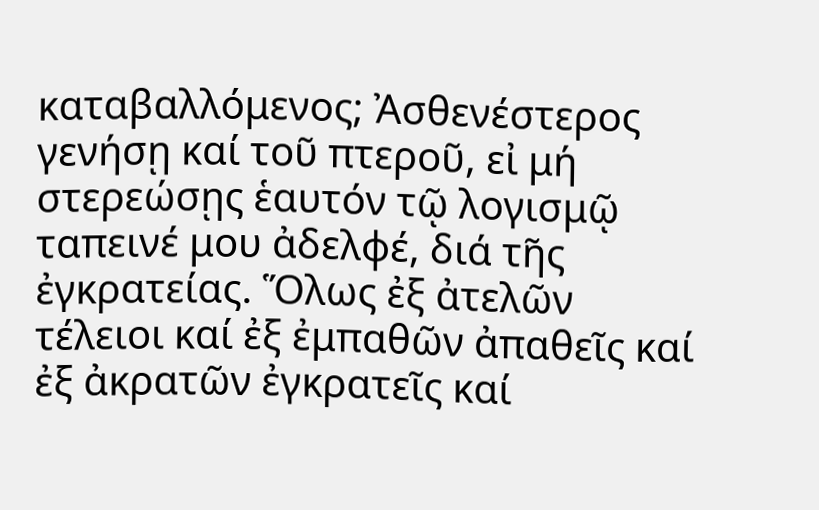καταβαλλόμενος; Ἀσθενέστερος γενήσῃ καί τοῦ πτεροῦ, εἰ μή στερεώσῃς ἑαυτόν τῷ λογισμῷ ταπεινέ μου ἀδελφέ, διά τῆς ἐγκρατείας. Ὅλως ἐξ ἀτελῶν τέλειοι καί ἐξ ἐμπαθῶν ἀπαθεῖς καί ἐξ ἀκρατῶν ἐγκρατεῖς καί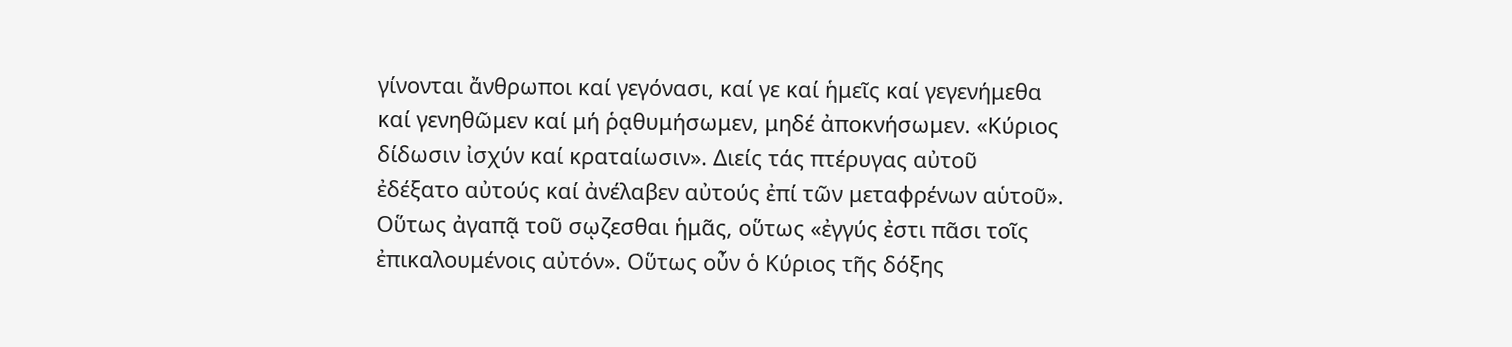γίνονται ἄνθρωποι καί γεγόνασι, καί γε καί ἡμεῖς καί γεγενήμεθα καί γενηθῶμεν καί μή ῥᾳθυμήσωμεν, μηδέ ἀποκνήσωμεν. «Κύριος δίδωσιν ἰσχύν καί κραταίωσιν». Διείς τάς πτέρυγας αὐτοῦ ἐδέξατο αὐτούς καί ἀνέλαβεν αὐτούς ἐπί τῶν μεταφρένων αὑτοῦ». Οὕτως ἀγαπᾷ τοῦ σῳζεσθαι ἡμᾶς, οὕτως «ἐγγύς ἐστι πᾶσι τοῖς ἐπικαλουμένοις αὐτόν». Οὕτως οὖν ὁ Κύριος τῆς δόξης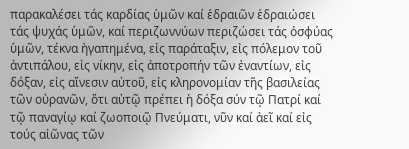παρακαλέσει τάς καρδίας ὑμῶν καί ἑδραιῶν ἑδραιώσει τάς ψυχάς ὑμῶν, καί περιζωννύων περιζώσει τάς ὀσφύας ὑμῶν, τέκνα ἠγαπημένα, εἰς παράταξιν, εἰς πόλεμον τοῦ ἀντιπάλου, εἰς νίκην, εἰς ἀποτροπήν τῶν ἐναντίων, εἰς δόξαν, εἰς αἴνεσιν αὐτοῦ, εἰς κληρονομίαν τῆς βασιλείας τῶν οὐρανῶν, ὅτι αὐτῷ πρέπει ἡ δόξα σύν τῷ Πατρί καί τῷ παναγίῳ καί ζωοποιῷ Πνεύματι, νῦν καί ἀεῖ καί εἰς τούς αἰῶνας τῶν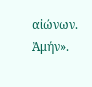αἰώνων. Ἀμήν».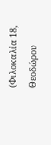(Φιλοκαλία 18, Θεοδώρου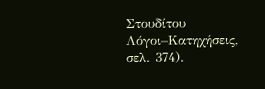Στουδίτου Λόγοι–Κατηχήσεις, σελ. 374).